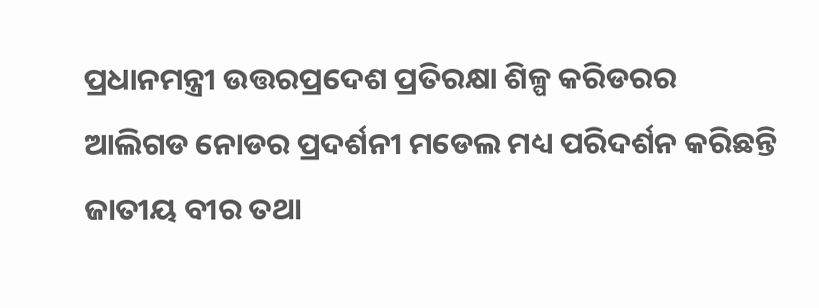ପ୍ରଧାନମନ୍ତ୍ରୀ ଉତ୍ତରପ୍ରଦେଶ ପ୍ରତିରକ୍ଷା ଶିଳ୍ପ କରିଡରର ଆଲିଗଡ ନୋଡର ପ୍ରଦର୍ଶନୀ ମଡେଲ ମଧ୍ୟ ପରିଦର୍ଶନ କରିଛନ୍ତି
ଜାତୀୟ ବୀର ତଥା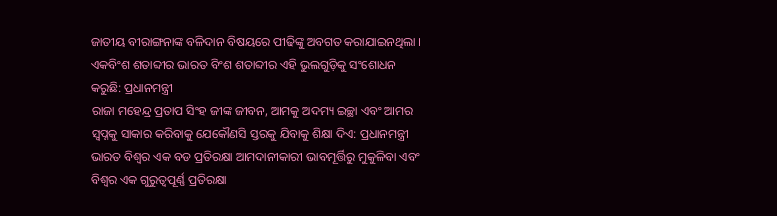ଜାତୀୟ ବୀରାଙ୍ଗନାଙ୍କ ବଳିଦାନ ବିଷୟରେ ପୀଢିଙ୍କୁ ଅବଗତ କରାଯାଇନଥିଲା । ଏକବିଂଶ ଶତାବ୍ଦୀର ଭାରତ ବିଂଶ ଶତାବ୍ଦୀର ଏହି ଭୁଲଗୁଡ଼ିକୁ ସଂଶୋଧନ କରୁଛି: ପ୍ରଧାନମନ୍ତ୍ରୀ
ରାଜା ମହେନ୍ଦ୍ର ପ୍ରତାପ ସିଂହ ଜୀଙ୍କ ଜୀବନ, ଆମକୁ ଅଦମ୍ୟ ଇଚ୍ଛା ଏବଂ ଆମର ସ୍ୱପ୍ନକୁ ସାକାର କରିବାକୁ ଯେକୌଣସି ସ୍ତରକୁ ଯିବାକୁ ଶିକ୍ଷା ଦିଏ: ପ୍ରଧାନମନ୍ତ୍ରୀ
ଭାରତ ବିଶ୍ୱର ଏକ ବଡ ପ୍ରତିରକ୍ଷା ଆମଦାନୀକାରୀ ଭାବମୂର୍ତ୍ତିରୁ ମୁକୁଳିବା ଏବଂ ବିଶ୍ୱର ଏକ ଗୁରୁତ୍ୱପୂର୍ଣ୍ଣ ପ୍ରତିରକ୍ଷା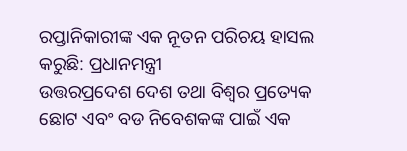ରପ୍ତାନିକାରୀଙ୍କ ଏକ ନୂତନ ପରିଚୟ ହାସଲ କରୁଛି: ପ୍ରଧାନମନ୍ତ୍ରୀ
ଉତ୍ତରପ୍ରଦେଶ ଦେଶ ତଥା ବିଶ୍ୱର ପ୍ରତ୍ୟେକ ଛୋଟ ଏବଂ ବଡ ନିବେଶକଙ୍କ ପାଇଁ ଏକ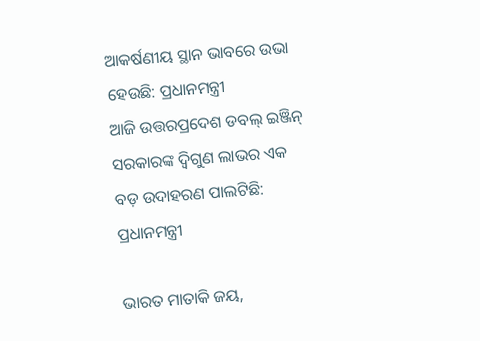ଆକର୍ଷଣୀୟ ସ୍ଥାନ ଭାବରେ ଉଭା ହେଉଛି: ପ୍ରଧାନମନ୍ତ୍ରୀ
ଆଜି ଉତ୍ତରପ୍ରଦେଶ ଡବଲ୍ ଇଞ୍ଜିନ୍ ସରକାରଙ୍କ ଦ୍ୱିଗୁଣ ଲାଭର ଏକ ବଡ଼ ଉଦାହରଣ ପାଲଟିଛି: ପ୍ରଧାନମନ୍ତ୍ରୀ

ଭାରତ ମାତାକି ଜୟ,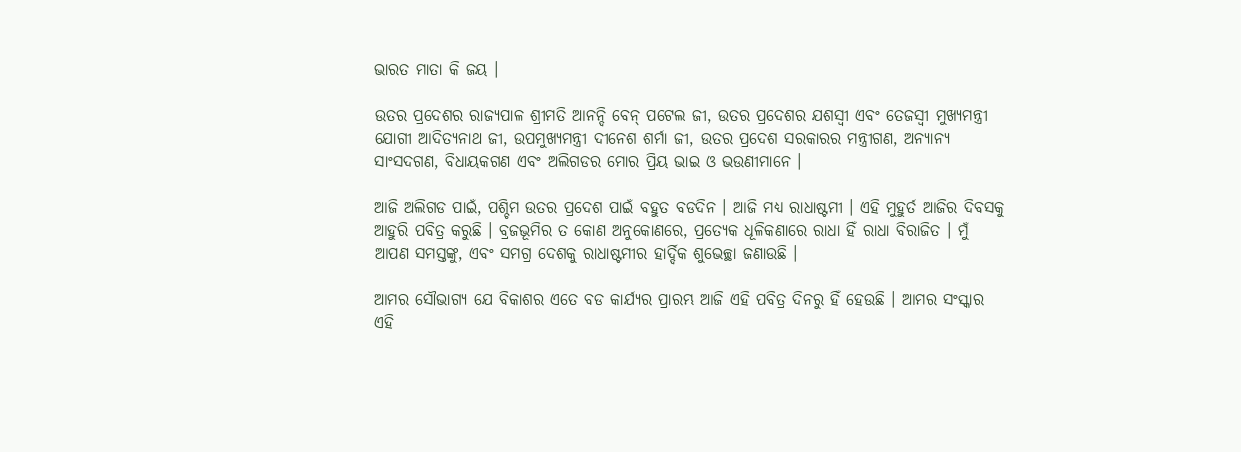ଭାରତ ମାତା କି ଜୟ ।

ଉତର ପ୍ରଦେଶର ରାଜ୍ୟପାଳ ଶ୍ରୀମତି ଆନନ୍ଦି ବେନ୍ ପଟେଲ ଜୀ, ଉତର ପ୍ରଦେଶର ଯଶସ୍ୱୀ ଏବଂ ତେଜସ୍ୱୀ ମୁଖ୍ୟମନ୍ତ୍ରୀ ଯୋଗୀ ଆଦିତ୍ୟନାଥ ଜୀ, ଉପମୁଖ୍ୟମନ୍ତ୍ରୀ ଦୀନେଶ ଶର୍ମା ଜୀ, ଉତର ପ୍ରଦେଶ ସରକାରର ମନ୍ତ୍ରୀଗଣ, ଅନ୍ୟାନ୍ୟ ସାଂସଦଗଣ, ବିଧାୟକଗଣ ଏବଂ ଅଲିଗଡର ମୋର ପ୍ରିୟ ଭାଇ ଓ ଭଉଣୀମାନେ ।

ଆଜି ଅଲିଗଡ ପାଇଁ, ପଶ୍ଚିମ ଉତର ପ୍ରଦେଶ ପାଇଁ ବହୁତ ବଡଦିନ । ଆଜି ମଧ୍ୟ ରାଧାଷ୍ଟମୀ । ଏହି ମୁହୁର୍ତ ଆଜିର ଦିବସକୁ ଆହୁରି ପବିତ୍ର କରୁଛି । ବ୍ରଜଭୂମିର ତ କୋଣ ଅନୁକୋଣରେ, ପ୍ରତ୍ୟେକ ଧୂଳିକଣାରେ ରାଧା ହିଁ ରାଧା ବିରାଜିତ । ମୁଁ ଆପଣ ସମସ୍ତଙ୍କୁ, ଏବଂ ସମଗ୍ର ଦେଶକୁ ରାଧାଷ୍ଟମୀର ହାର୍ଦ୍ଦିକ ଶୁଭେଚ୍ଛା ଜଣାଉଛି ।

ଆମର ସୌଭାଗ୍ୟ ଯେ ବିକାଶର ଏତେ ବଡ କାର୍ଯ୍ୟର ପ୍ରାରମ୍ଭ ଆଜି ଏହି ପବିତ୍ର ଦିନରୁ ହିଁ ହେଉଛି । ଆମର ସଂସ୍କାର ଏହି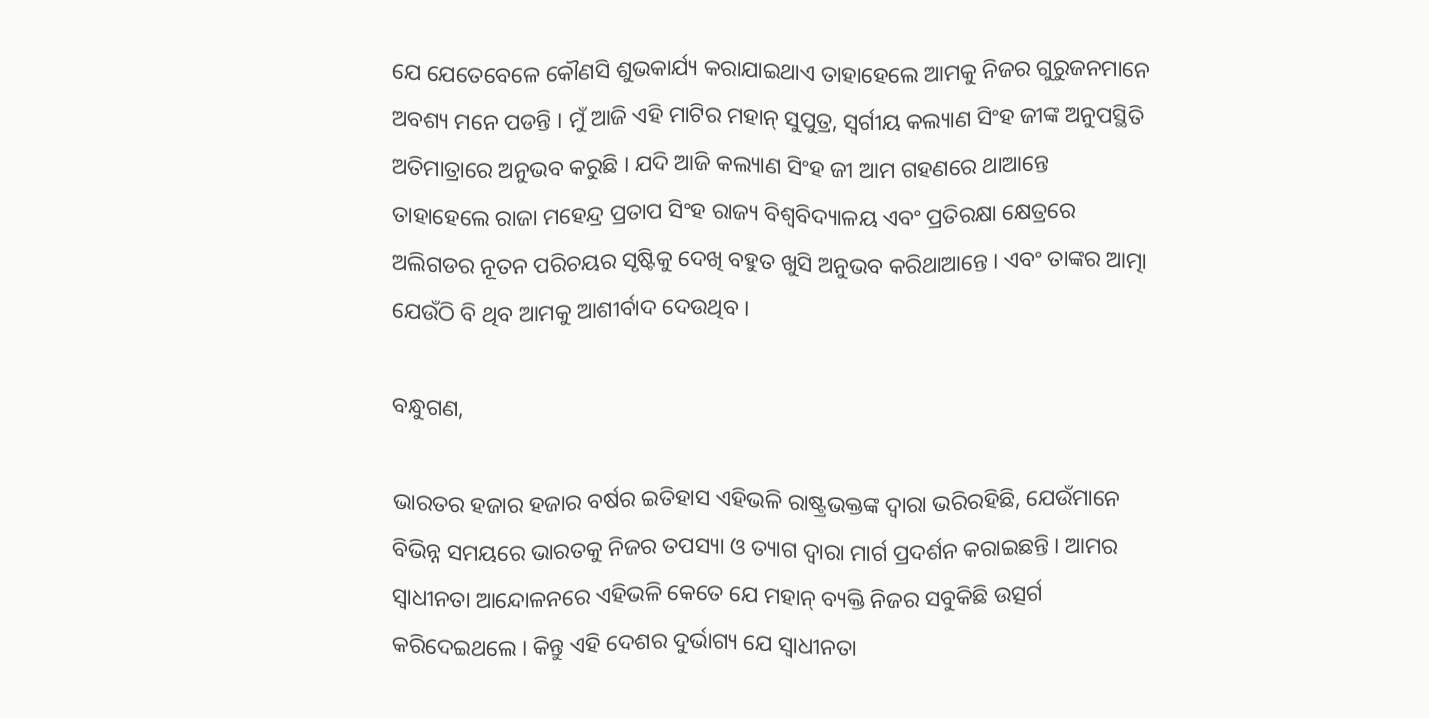ଯେ ଯେତେବେଳେ କୌଣସି ଶୁଭକାର୍ଯ୍ୟ କରାଯାଇଥାଏ ତାହାହେଲେ ଆମକୁ ନିଜର ଗୁରୁଜନମାନେ ଅବଶ୍ୟ ମନେ ପଡନ୍ତି । ମୁଁ ଆଜି ଏହି ମାଟିର ମହାନ୍ ସୁପୁତ୍ର, ସ୍ୱର୍ଗୀୟ କଲ୍ୟାଣ ସିଂହ ଜୀଙ୍କ ଅନୁପସ୍ଥିତି ଅତିମାତ୍ରାରେ ଅନୁଭବ କରୁଛି । ଯଦି ଆଜି କଲ୍ୟାଣ ସିଂହ ଜୀ ଆମ ଗହଣରେ ଥାଆନ୍ତେ ତାହାହେଲେ ରାଜା ମହେନ୍ଦ୍ର ପ୍ରତାପ ସିଂହ ରାଜ୍ୟ ବିଶ୍ୱବିଦ୍ୟାଳୟ ଏବଂ ପ୍ରତିରକ୍ଷା କ୍ଷେତ୍ରରେ ଅଲିଗଡର ନୂତନ ପରିଚୟର ସୃଷ୍ଟିକୁ ଦେଖି ବହୁତ ଖୁସି ଅନୁଭବ କରିଥାଆନ୍ତେ । ଏବଂ ତାଙ୍କର ଆତ୍ମା ଯେଉଁଠି ବି ଥିବ ଆମକୁ ଆଶୀର୍ବାଦ ଦେଉଥିବ ।

ବନ୍ଧୁଗଣ,

ଭାରତର ହଜାର ହଜାର ବର୍ଷର ଇତିହାସ ଏହିଭଳି ରାଷ୍ଟ୍ରଭକ୍ତଙ୍କ ଦ୍ୱାରା ଭରିରହିଛି, ଯେଉଁମାନେ ବିଭିନ୍ନ ସମୟରେ ଭାରତକୁ ନିଜର ତପସ୍ୟା ଓ ତ୍ୟାଗ ଦ୍ୱାରା ମାର୍ଗ ପ୍ରଦର୍ଶନ କରାଇଛନ୍ତି । ଆମର ସ୍ୱାଧୀନତା ଆନ୍ଦୋଳନରେ ଏହିଭଳି କେତେ ଯେ ମହାନ୍ ବ୍ୟକ୍ତି ନିଜର ସବୁକିଛି ଉତ୍ସର୍ଗ କରିଦେଇଥଲେ । କିନ୍ତୁ ଏହି ଦେଶର ଦୁର୍ଭାଗ୍ୟ ଯେ ସ୍ୱାଧୀନତା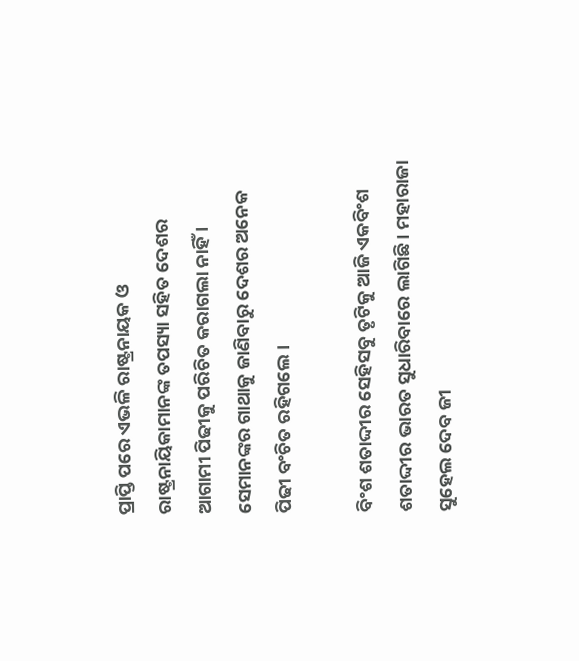ପ୍ରାପ୍ତି ପରେ ଏଭଳି ରାଷ୍ଟ୍ରନାୟକ ଓ ରାଷ୍ଟ୍ରନାୟିକାମାନଙ୍କ ତପସ୍ୟା ସହିତ ଦେଶର ଆଗାମୀ ପିଢୀକୁ ପରିଚିତ କରାଗଲା ନାହିଁ । ସେମାନଙ୍କର ଗାଥାକୁ ଜାଣିବାରୁ ଦେଶର ଅନେକ ପିଢୀ ବଂଚିତ ରହିଗଲେ ।

ବିଂଶ ଶତାଦ୍ଦୀର ସେହିସବୁ ତୃଟିକୁ ଆଜି ଏକବିଂଶ ଶତାଦ୍ଦୀର ଭାରତ ସୁଧାରିବାରେ ଲାଗିଛି । ମହାରାଜା ସୁହେଲ ଦେବ ଜୀ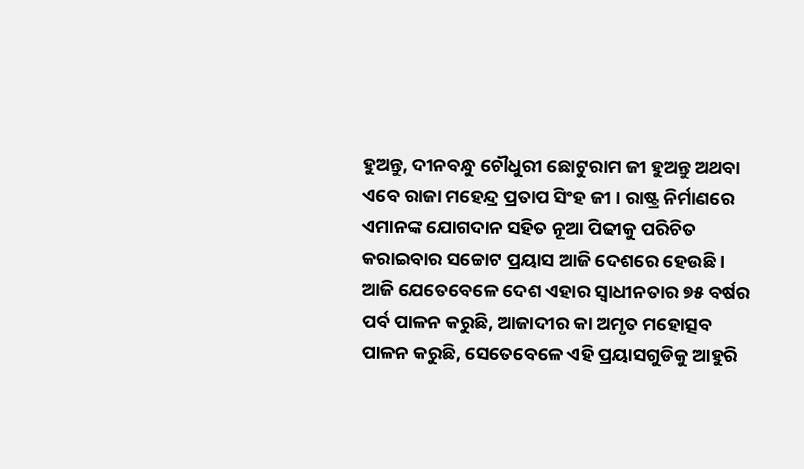ହୁଅନ୍ତୁ, ଦୀନବନ୍ଧୁ ଚୌଧୁରୀ ଛୋଟୁରାମ ଜୀ ହୁଅନ୍ତୁ ଅଥବା ଏବେ ରାଜା ମହେନ୍ଦ୍ର ପ୍ରତାପ ସିଂହ ଜୀ । ରାଷ୍ଟ୍ର ନିର୍ମାଣରେ ଏମାନଙ୍କ ଯୋଗଦାନ ସହିତ ନୂଆ ପିଢୀକୁ ପରିଚିତ କରାଇବାର ସଚ୍ଚୋଟ ପ୍ରୟାସ ଆଜି ଦେଶରେ ହେଉଛି । ଆଜି ଯେତେବେଳେ ଦେଶ ଏହାର ସ୍ୱାଧୀନତାର ୭୫ ବର୍ଷର ପର୍ବ ପାଳନ କରୁଛି, ଆଜାଦୀର କା ଅମୃତ ମହୋତ୍ସବ ପାଳନ କରୁଛି, ସେତେବେଳେ ଏହି ପ୍ରୟାସଗୁଡିକୁ ଆହୁରି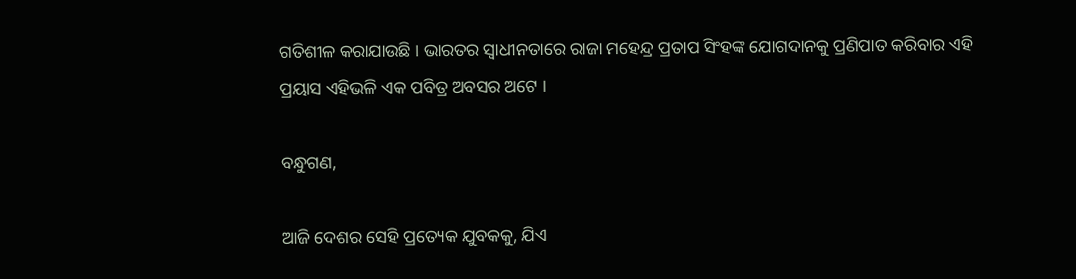ଗତିଶୀଳ କରାଯାଉଛି । ଭାରତର ସ୍ୱାଧୀନତାରେ ରାଜା ମହେନ୍ଦ୍ର ପ୍ରତାପ ସିଂହଙ୍କ ଯୋଗଦାନକୁ ପ୍ରଣିପାତ କରିବାର ଏହି ପ୍ରୟାସ ଏହିଭଳି ଏକ ପବିତ୍ର ଅବସର ଅଟେ ।

ବନ୍ଧୁଗଣ,

ଆଜି ଦେଶର ସେହି ପ୍ରତ୍ୟେକ ଯୁବକକୁ, ଯିଏ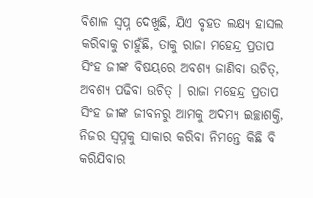ବିଶାଳ ସ୍ୱପ୍ନ ଦେଖୁଛି, ଯିଏ ବୃହତ ଲକ୍ଷ୍ୟ ହାସଲ କରିବାକୁ ଚାହୁଁଛି, ତାକୁ ରାଜା ମହେନ୍ଦ୍ର ପ୍ରତାପ ସିଂହ ଜୀଙ୍କ ବିଷୟରେ ଅବଶ୍ୟ ଜାଣିବା ଉଚିତ୍‌, ଅବଶ୍ୟ ପଢିବା ଉଚିତ୍ । ରାଜା ମହେନ୍ଦ୍ର ପ୍ରତାପ ସିଂହ ଜୀଙ୍କ ଜୀବନରୁ ଆମକୁ ଅଦମ୍ୟ ଇଚ୍ଛାଶକ୍ତି, ନିଜର ସ୍ୱପ୍ନକୁ ସାକାର କରିବା ନିମନ୍ତେ କିଛି ବି କରିଯିବାର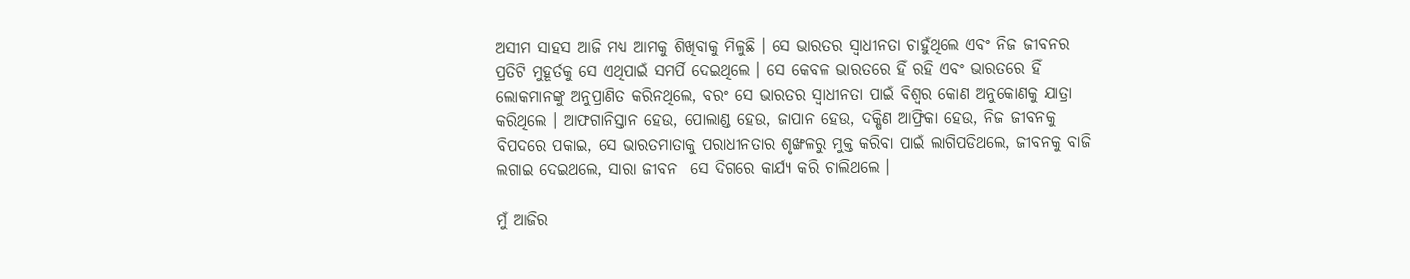ଅସୀମ ସାହସ ଆଜି ମଧ୍ୟ ଆମକୁ ଶିଖିବାକୁ ମିଳୁଛି । ସେ ଭାରତର ସ୍ୱାଧୀନତା ଚାହୁଁଥିଲେ ଏବଂ ନିଜ ଜୀବନର ପ୍ରତିଟି ମୁହୂର୍ତକୁ ସେ ଏଥିପାଇଁ ସମର୍ପି ଦେଇଥିଲେ । ସେ କେବଳ ଭାରତରେ ହିଁ ରହି ଏବଂ ଭାରତରେ ହିଁ ଲୋକମାନଙ୍କୁ ଅନୁପ୍ରାଣିତ କରିନଥିଲେ, ବରଂ ସେ ଭାରତର ସ୍ୱାଧୀନତା ପାଇଁ ବିଶ୍ୱର କୋଣ ଅନୁକୋଣକୁ ଯାତ୍ରା କରିଥିଲେ । ଆଫଗାନିସ୍ତାନ ହେଉ, ପୋଲାଣ୍ଡ ହେଉ, ଜାପାନ ହେଉ, ଦକ୍ଷିଣ ଆଫ୍ରିକା ହେଉ, ନିଜ ଜୀବନକୁ ବିପଦରେ ପକାଇ, ସେ ଭାରତମାତାକୁ ପରାଧୀନତାର ଶୃଙ୍ଖଳରୁ ମୁକ୍ତ କରିବା ପାଇଁ ଲାଗିପଡିଥଲେ, ଜୀବନକୁ ବାଜି ଲଗାଇ ଦେଇଥଲେ, ସାରା ଜୀବନ  ସେ ଦିଗରେ କାର୍ଯ୍ୟ କରି ଚାଲିଥଲେ ।

ମୁଁ ଆଜିର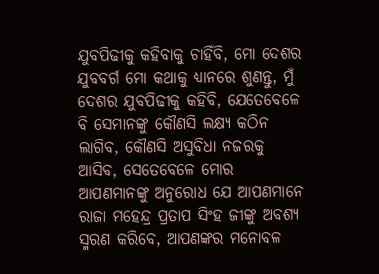ଯୁବପିଢୀକୁ କହିବାକୁ ଚାହିଁବି, ମୋ ଦେଶର ଯୁବବର୍ଗ ମୋ କଥାକୁ ଧ୍ୟାନରେ ଶୁଣନ୍ତୁ, ମୁଁ ଦେଶର ଯୁବପିଢୀକୁ କହିବି, ଯେତେବେଳେ ବି ସେମାନଙ୍କୁ କୌଣସି ଲକ୍ଷ୍ୟ କଠିନ ଲାଗିବ, କୌଣସି ଅସୁବିଧା ନଜରକୁ ଆସିବ, ସେତେବେଳେ ମୋର ଆପଣମାନଙ୍କୁ ଅନୁରୋଧ ଯେ ଆପଣମାନେ ରାଜା ମହେନ୍ଦ୍ର ପ୍ରତାପ ସିଂହ ଜୀଙ୍କୁ ଅବଶ୍ୟ ସ୍ମରଣ କରିବେ, ଆପଣଙ୍କର ମନୋବଳ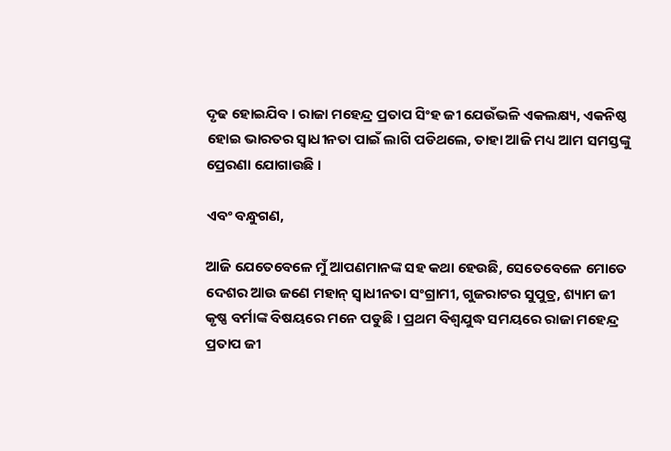ଦୃଢ ହୋଇଯିବ । ରାଜା ମହେନ୍ଦ୍ର ପ୍ରତାପ ସିଂହ ଜୀ ଯେଉଁଭଳି ଏକଲକ୍ଷ୍ୟ, ଏକନିଷ୍ଠ ହୋଇ ଭାରତର ସ୍ୱାଧୀନତା ପାଇଁ ଲାଗି ପଡିଥଲେ, ତାହା ଆଜି ମଧ୍ୟ ଆମ ସମସ୍ତଙ୍କୁ ପ୍ରେରଣା ଯୋଗାଉଛି ।

ଏବଂ ବନ୍ଧୁଗଣ,

ଆଜି ଯେତେବେଳେ ମୁଁ ଆପଣମାନଙ୍କ ସହ କଥା ହେଉଛି, ସେତେବେଳେ ମୋତେ ଦେଶର ଆଉ ଜଣେ ମହାନ୍ ସ୍ୱାଧୀନତା ସଂଗ୍ରାମୀ, ଗୁଜରାଟର ସୁପୁତ୍ର, ଶ୍ୟାମ ଜୀ କୃଷ୍ଣ ବର୍ମାଙ୍କ ବିଷୟରେ ମନେ ପଡୁଛି । ପ୍ରଥମ ବିଶ୍ୱଯୁଦ୍ଧ ସମୟରେ ରାଜା ମହେନ୍ଦ୍ର ପ୍ରତାପ ଜୀ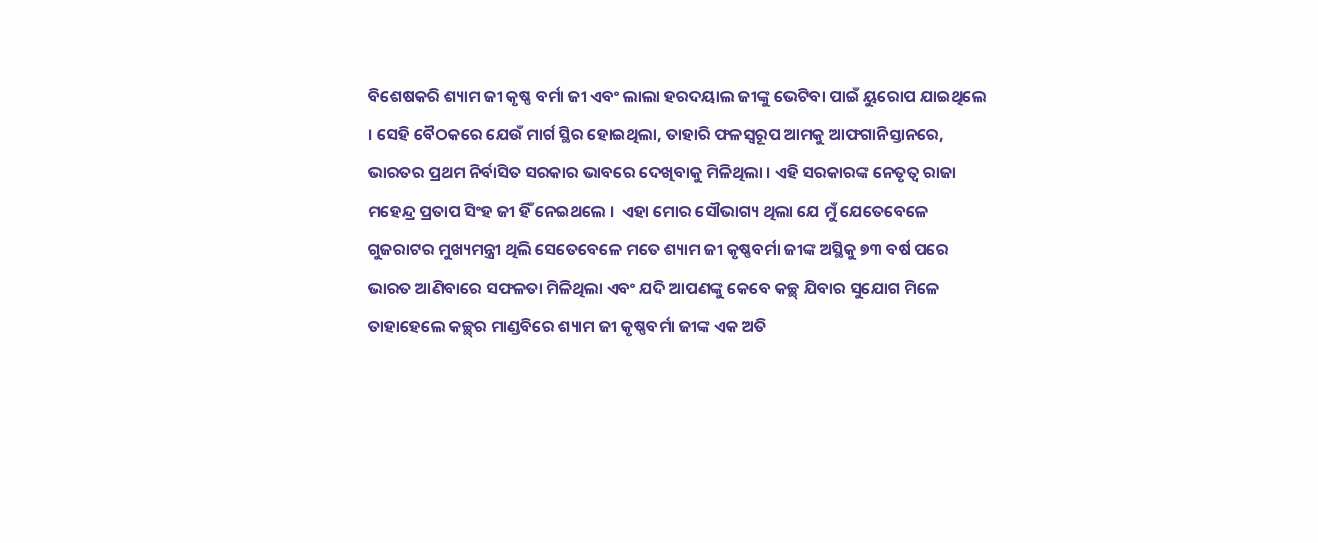ବିଶେଷକରି ଶ୍ୟାମ ଜୀ କୃଷ୍ଣ ବର୍ମା ଜୀ ଏବଂ ଲାଲା ହରଦୟାଲ ଜୀଙ୍କୁ ଭେଟିବା ପାଇଁ ୟୁରୋପ ଯାଇଥିଲେ । ସେହି ବୈଠକରେ ଯେଉଁ ମାର୍ଗ ସ୍ଥିର ହୋଇଥିଲା, ତାହାରି ଫଳସ୍ୱରୂପ ଆମକୁ ଆଫଗାନିସ୍ତାନରେ, ଭାରତର ପ୍ରଥମ ନିର୍ବାସିତ ସରକାର ଭାବରେ ଦେଖିବାକୁ ମିଳିଥିଲା । ଏହି ସରକାରଙ୍କ ନେତୃତ୍ୱ ରାଜା ମହେନ୍ଦ୍ର ପ୍ରତାପ ସିଂହ ଜୀ ହିଁ ନେଇଥଲେ ।  ଏହା ମୋର ସୌଭାଗ୍ୟ ଥିଲା ଯେ ମୁଁ ଯେତେବେଳେ ଗୁଜରାଟର ମୁଖ୍ୟମନ୍ତ୍ରୀ ଥିଲି ସେତେବେଳେ ମତେ ଶ୍ୟାମ ଜୀ କୃଷ୍ଣବର୍ମା ଜୀଙ୍କ ଅସ୍ଥିକୁ ୭୩ ବର୍ଷ ପରେ ଭାରତ ଆଣିବାରେ ସଫଳତା ମିଳିଥିଲା ଏବଂ ଯଦି ଆପଣଙ୍କୁ କେବେ କଚ୍ଛ୍ ଯିବାର ସୁଯୋଗ ମିଳେ ତାହାହେଲେ କଚ୍ଛ୍‌ର ମାଣ୍ଡବିରେ ଶ୍ୟାମ ଜୀ କୃଷ୍ଣବର୍ମା ଜୀଙ୍କ ଏକ ଅତି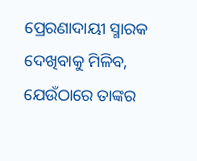ପ୍ରେରଣାଦାୟୀ ସ୍ମାରକ ଦେଖିବାକୁ ମିଳିବ, ଯେଉଁଠାରେ ତାଙ୍କର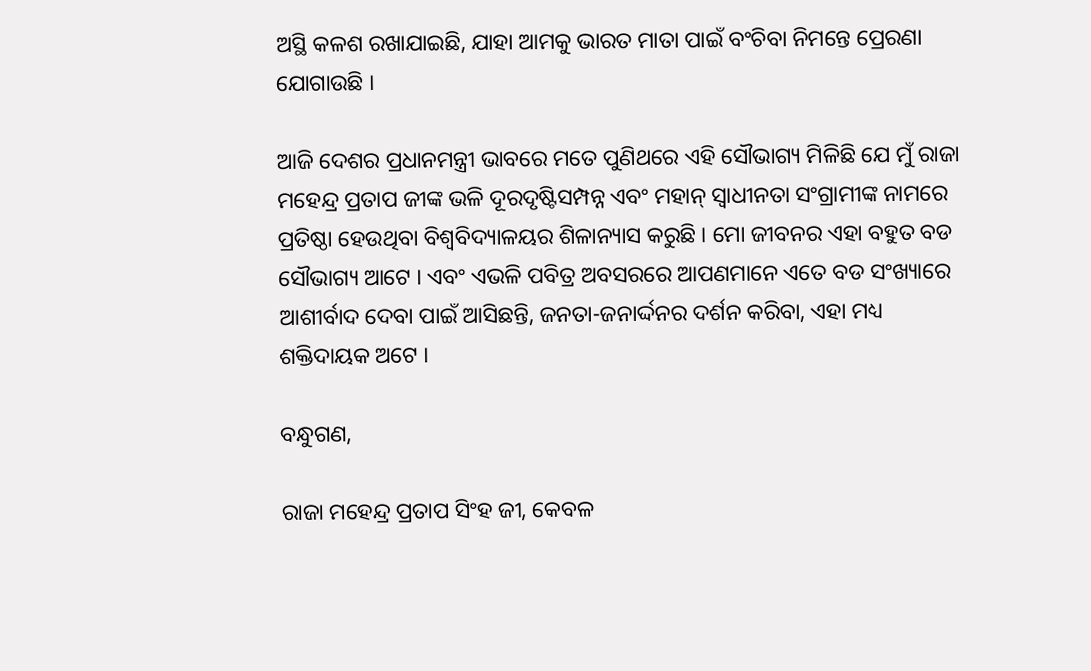ଅସ୍ଥି କଳଶ ରଖାଯାଇଛି, ଯାହା ଆମକୁ ଭାରତ ମାତା ପାଇଁ ବଂଚିବା ନିମନ୍ତେ ପ୍ରେରଣା ଯୋଗାଉଛି ।

ଆଜି ଦେଶର ପ୍ରଧାନମନ୍ତ୍ରୀ ଭାବରେ ମତେ ପୁଣିଥରେ ଏହି ସୌଭାଗ୍ୟ ମିଳିଛି ଯେ ମୁଁ ରାଜା ମହେନ୍ଦ୍ର ପ୍ରତାପ ଜୀଙ୍କ ଭଳି ଦୂରଦୃଷ୍ଟିସମ୍ପନ୍ନ ଏବଂ ମହାନ୍ ସ୍ୱାଧୀନତା ସଂଗ୍ରାମୀଙ୍କ ନାମରେ ପ୍ରତିଷ୍ଠା ହେଉଥିବା ବିଶ୍ୱବିଦ୍ୟାଳୟର ଶିଳାନ୍ୟାସ କରୁଛି । ମୋ ଜୀବନର ଏହା ବହୁତ ବଡ ସୌଭାଗ୍ୟ ଆଟେ । ଏବଂ ଏଭଳି ପବିତ୍ର ଅବସରରେ ଆପଣମାନେ ଏତେ ବଡ ସଂଖ୍ୟାରେ ଆଶୀର୍ବାଦ ଦେବା ପାଇଁ ଆସିଛନ୍ତି, ଜନତା-ଜନାର୍ଦ୍ଦନର ଦର୍ଶନ କରିବା, ଏହା ମଧ୍ୟ ଶକ୍ତିଦାୟକ ଅଟେ ।

ବନ୍ଧୁଗଣ,

ରାଜା ମହେନ୍ଦ୍ର ପ୍ରତାପ ସିଂହ ଜୀ, କେବଳ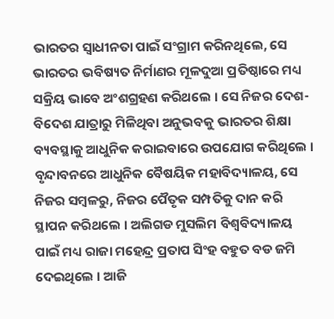ଭାରତର ସ୍ୱାଧୀନତା ପାଇଁ ସଂଗ୍ରାମ କରିନଥିଲେ, ସେ ଭାରତର ଭବିଷ୍ୟତ ନିର୍ମାଣର ମୂଳଦୁଆ ପ୍ରତିଷ୍ଠାରେ ମଧ୍ୟ ସକ୍ରିୟ ଭାବେ ଅଂଶଗ୍ରହଣ କରିଥଲେ । ସେ ନିଜର ଦେଶ-ବିଦେଶ ଯାତ୍ରାରୁ ମିଳିଥିବା ଅନୁଭବକୁ ଭାରତର ଶିକ୍ଷା ବ୍ୟବସ୍ଥାକୁ ଆଧୁନିକ କରାଇବାରେ ଉପଯୋଗ କରିଥିଲେ । ବୃନ୍ଦାବନରେ ଆଧୁନିକ ବୈଷୟିକ ମହାବିଦ୍ୟାଳୟ, ସେ ନିଜର ସମ୍ବଳରୁ, ନିଜର ପୈତୃକ ସମ୍ପତିକୁ ଦାନ କରି ସ୍ଥାପନ କରିଥଲେ । ଅଲିଗଡ ମୁସଲିମ ବିଶ୍ୱବିଦ୍ୟାଳୟ ପାଇଁ ମଧ୍ୟ ରାଜା ମହେନ୍ଦ୍ର ପ୍ରତାପ ସିଂହ ବହୁତ ବଡ ଜମି ଦେଇଥିଲେ । ଆଜି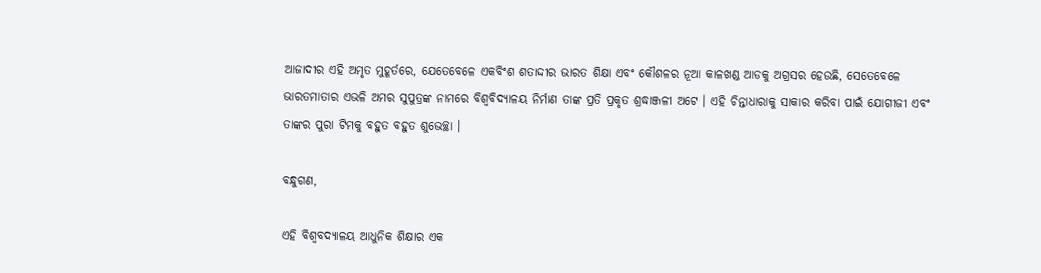ଆଜାଦୀର ଏହି ଅମୃତ ମୁହୂର୍ତରେ, ଯେତେବେଳେ ଏକବିଂଶ ଶତାଦ୍ଦୀର ଭାରତ ଶିକ୍ଷା ଏବଂ କୌଶଳର ନୂଆ କାଳଖଣ୍ଡ ଆଡକୁ ଅଗ୍ରସର ହେଉଛି, ସେତେବେଳେ ଭାରତମାତାର ଏଭଳି ଅମର ସୁପୁତ୍ରଙ୍କ ନାମରେ ବିଶ୍ୱବିଦ୍ୟାଳୟ ନିର୍ମାଣ ତାଙ୍କ ପ୍ରତି ପ୍ରକୃତ ଶ୍ରଦ୍ଧାଞ୍ଜଳୀ ଅଟେ । ଏହି ଚିନ୍ତାଧାରାକୁ ସାକାର କରିବା ପାଇଁ ଯୋଗୀଜୀ ଏବଂ ତାଙ୍କର ପୁରା ଟିମକୁ ବହୁତ ବହୁତ ଶୁଭେଚ୍ଛା ।

ବନ୍ଧୁଗଣ,

ଏହି ବିଶ୍ୱବଦ୍ୟାଳୟ ଆଧୁନିକ ଶିକ୍ଷାର ଏକ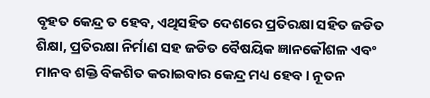ବୃହତ କେନ୍ଦ୍ର ତ ହେବ, ଏଥିସହିତ ଦେଶରେ ପ୍ରତିରକ୍ଷା ସହିତ ଜଡିତ ଶିକ୍ଷା, ପ୍ରତିରକ୍ଷା ନିର୍ମାଣ ସହ ଜଡିତ ବୈଷୟିକ ଜ୍ଞାନକୌଶଳ ଏବଂ ମାନବ ଶକ୍ତି ବିକଶିତ କରାଇବାର କେନ୍ଦ୍ର ମଧ୍ୟ ହେବ । ନୂତନ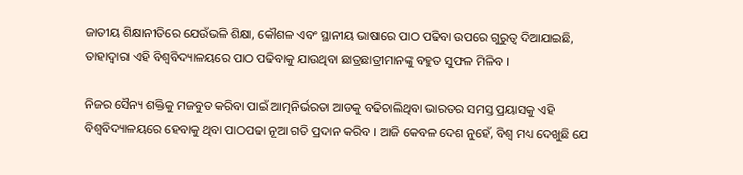ଜାତୀୟ ଶିକ୍ଷାନୀତିରେ ଯେଉଁଭଳି ଶିକ୍ଷା, କୌଶଳ ଏବଂ ସ୍ଥାନୀୟ ଭାଷାରେ ପାଠ ପଢିବା ଉପରେ ଗୁରୁତ୍ୱ ଦିଆଯାଇଛି, ତାହାଦ୍ୱାରା ଏହି ବିଶ୍ୱବିଦ୍ୟାଳୟରେ ପାଠ ପଢିବାକୁ ଯାଉଥିବା ଛାତ୍ରଛାତ୍ରୀମାନଙ୍କୁ ବହୁତ ସୁଫଳ ମିଳିବ ।

ନିଜର ସୈନ୍ୟ ଶକ୍ତିକୁ ମଜବୁତ କରିବା ପାଇଁ ଆତ୍ମନିର୍ଭରତା ଆଡକୁ ବଢିଚାଲିଥିବା ଭାରତର ସମସ୍ତ ପ୍ରୟାସକୁ ଏହି ବିଶ୍ୱବିଦ୍ୟାଳୟରେ ହେବାକୁ ଥିବା ପାଠପଢା ନୂଆ ଗତି ପ୍ରଦାନ କରିବ । ଆଜି କେବଳ ଦେଶ ନୁହେଁ, ବିଶ୍ୱ ମଧ୍ୟ ଦେଖୁଛି ଯେ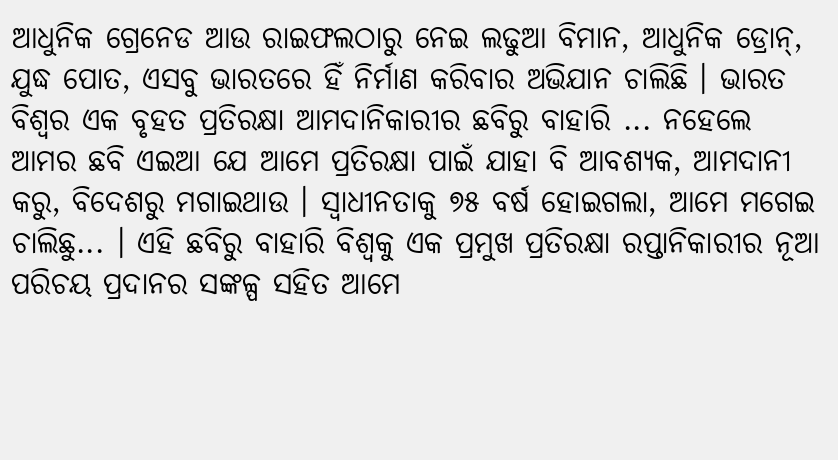ଆଧୁନିକ ଗ୍ରେନେଡ ଆଉ ରାଇଫଲଠାରୁ ନେଇ ଲଢୁଆ ବିମାନ, ଆଧୁନିକ ଡ୍ରୋନ୍‌, ଯୁଦ୍ଧ ପୋତ, ଏସବୁ ଭାରତରେ ହିଁ ନିର୍ମାଣ କରିବାର ଅଭିଯାନ ଚାଲିଛି । ଭାରତ ବିଶ୍ୱର ଏକ ବୃହତ ପ୍ରତିରକ୍ଷା ଆମଦାନିକାରୀର ଛବିରୁ ବାହାରି ... ନହେଲେ ଆମର ଛବି ଏଇଆ ଯେ ଆମେ ପ୍ରତିରକ୍ଷା ପାଇଁ ଯାହା ବି ଆବଶ୍ୟକ, ଆମଦାନୀ କରୁ, ବିଦେଶରୁ ମଗାଇଥାଉ । ସ୍ୱାଧୀନତାକୁ ୭୫ ବର୍ଷ ହୋଇଗଲା, ଆମେ ମଗେଇ ଚାଲିଛୁ... । ଏହି ଛବିରୁ ବାହାରି ବିଶ୍ୱକୁ ଏକ ପ୍ରମୁଖ ପ୍ରତିରକ୍ଷା ରପ୍ତାନିକାରୀର ନୂଆ ପରିଚୟ ପ୍ରଦାନର ସଙ୍କଳ୍ପ ସହିତ ଆମେ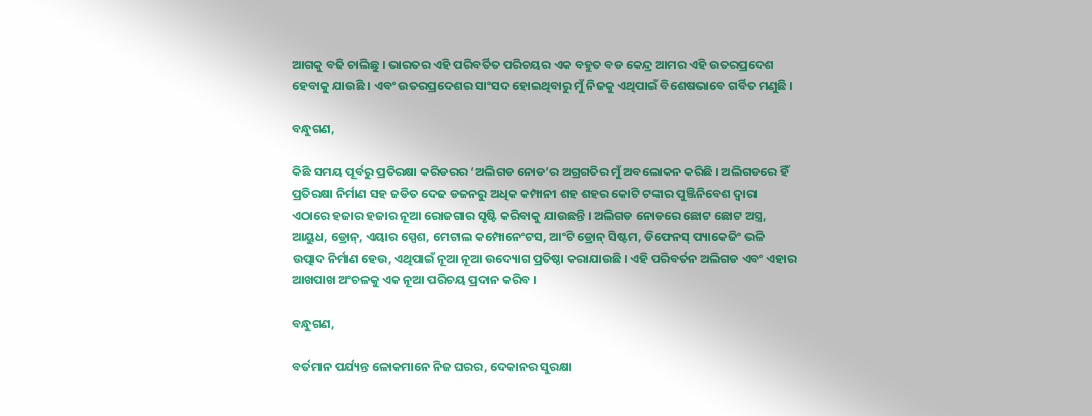ଆଗକୁ ବଢି ଚାଲିଛୁ । ଭାରତର ଏହି ପରିବର୍ତିତ ପରିଚୟର ଏକ ବହୁତ ବଡ କେନ୍ଦ୍ର ଆମର ଏହି ଉତରପ୍ରଦେଶ ହେବାକୁ ଯାଉଛି । ଏବଂ ଉତରପ୍ରଦେଶର ସାଂସଦ ହୋଇଥିବାରୁ ମୁଁ ନିଜକୁ ଏଥିପାଇଁ ବିଶେଷଭାବେ ଗର୍ବିତ ମଣୁଛି ।

ବନ୍ଧୁଗଣ,

କିଛି ସମୟ ପୂର୍ବରୁ ପ୍ରତିରକ୍ଷା କରିଡରର ‘ଅଲିଗଡ ନୋଡ’ର ଅଗ୍ରଗତିର ମୁଁ ଅବଲୋକନ କରିଛି । ଅଲିଗଡରେ ହିଁ ପ୍ରତିରକ୍ଷା ନିର୍ମାଣ ସହ ଜଡିତ ଦେଢ ଡଜନରୁ ଅଧିକ କମ୍ପାନୀ ଶହ ଶହର କୋଟି ଟଙ୍କାର ପୁଞ୍ଜିନିବେଶ ଦ୍ୱାରା ଏଠାରେ ହଜାର ହଜାର ନୂଆ ରୋଜଗାର ସୃଷ୍ଟି କରିବାକୁ ଯାଉଛନ୍ତି । ଅଲିଗଡ ନୋଡରେ ଛୋଟ ଛୋଟ ଅସ୍ତ୍ର, ଆୟୁଧ, ଡ୍ରୋନ୍‌, ଏୟାର ସ୍ପେଶ, ମେଟାଲ କମ୍ପୋନେଂଟସ, ଆଂଟି ଡ୍ରୋନ୍ ସିଷ୍ଟମ, ଡିଫେନସ୍ ପ୍ୟାକେଜିଂ ଭଳି ଉତ୍ପାଦ ନିର୍ମାଣ ହେଉ, ଏଥିପାଇଁ ନୂଆ ନୂଆ ଉଦ୍ୟୋଗ ପ୍ରତିଷ୍ଠା କରାଯାଉଛି । ଏହି ପରିବର୍ତନ ଅଲିଗଡ ଏବଂ ଏହାର ଆଖପାଖ ଅଂଚଳକୁ ଏକ ନୂଆ ପରିଚୟ ପ୍ରଦାନ କରିବ ।

ବନ୍ଧୁଗଣ,

ବର୍ତମାନ ପର୍ଯ୍ୟନ୍ତ ଳୋକମାନେ ନିଜ ଘରର, ଦେକାନର ସୁରକ୍ଷା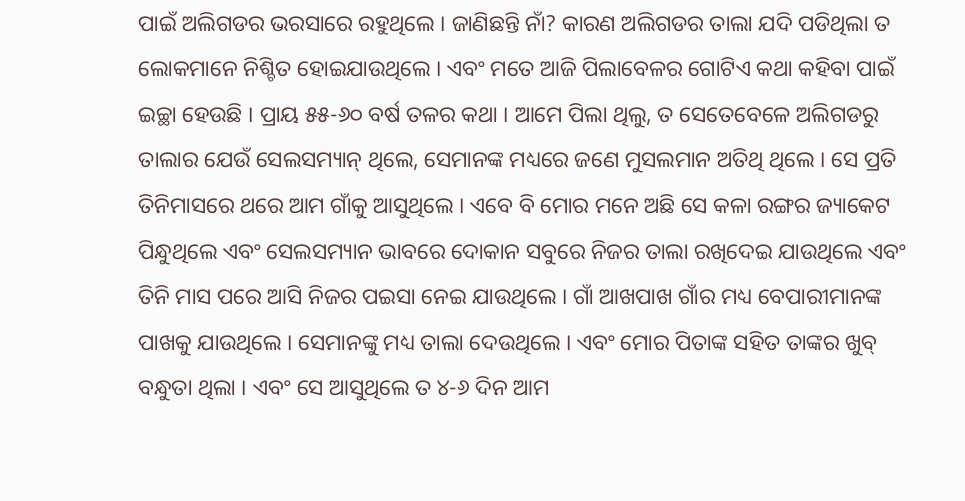ପାଇଁ ଅଲିଗଡର ଭରସାରେ ରହୁଥିଲେ । ଜାଣିଛନ୍ତି ନାଁ? କାରଣ ଅଲିଗଡର ତାଲା ଯଦି ପଡିଥିଲା ତ ଲୋକମାନେ ନିଶ୍ଚିତ ହୋଇଯାଉଥିଲେ । ଏବଂ ମତେ ଆଜି ପିଲାବେଳର ଗୋଟିଏ କଥା କହିବା ପାଇଁ ଇଚ୍ଛା ହେଉଛି । ପ୍ରାୟ ୫୫-୬୦ ବର୍ଷ ତଳର କଥା । ଆମେ ପିଲା ଥିଲୁ, ତ ସେତେବେଳେ ଅଲିଗଡରୁ ତାଲାର ଯେଉଁ ସେଲସମ୍ୟାନ୍ ଥିଲେ, ସେମାନଙ୍କ ମଧ୍ୟରେ ଜଣେ ମୁସଲମାନ ଅତିଥି ଥିଲେ । ସେ ପ୍ରତି ତିନିମାସରେ ଥରେ ଆମ ଗାଁକୁ ଆସୁଥିଲେ । ଏବେ ବି ମୋର ମନେ ଅଛି ସେ କଳା ରଙ୍ଗର ଜ୍ୟାକେଟ ପିନ୍ଧୁଥିଲେ ଏବଂ ସେଲସମ୍ୟାନ ଭାବରେ ଦୋକାନ ସବୁରେ ନିଜର ତାଲା ରଖିଦେଇ ଯାଉଥିଲେ ଏବଂ ତିନି ମାସ ପରେ ଆସି ନିଜର ପଇସା ନେଇ ଯାଉଥିଲେ । ଗାଁ ଆଖପାଖ ଗାଁର ମଧ୍ୟ ବେପାରୀମାନଙ୍କ ପାଖକୁ ଯାଉଥିଲେ । ସେମାନଙ୍କୁ ମଧ୍ୟ ତାଲା ଦେଉଥିଲେ । ଏବଂ ମୋର ପିତାଙ୍କ ସହିତ ତାଙ୍କର ଖୁବ୍ ବନ୍ଧୁତା ଥିଲା । ଏବଂ ସେ ଆସୁଥିଲେ ତ ୪-୬ ଦିନ ଆମ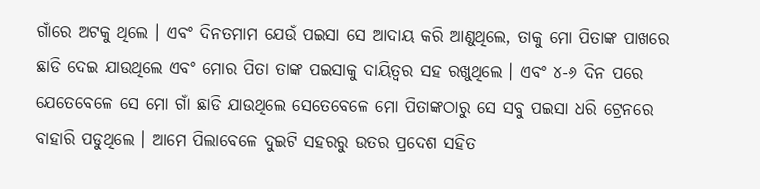ଗାଁରେ ଅଟକୁ ଥିଲେ । ଏବଂ ଦିନତମାମ ଯେଉଁ ପଇସା ସେ ଆଦାୟ କରି ଆଣୁଥିଲେ, ତାକୁ ମୋ ପିତାଙ୍କ ପାଖରେ ଛାଡି ଦେଇ ଯାଉଥିଲେ ଏବଂ ମୋର ପିତା ତାଙ୍କ ପଇସାକୁ ଦାୟିତ୍ୱର ସହ ରଖୁଥିଲେ । ଏବଂ ୪-୬ ଦିନ ପରେ ଯେତେବେଳେ ସେ ମୋ ଗାଁ ଛାଡି ଯାଉଥିଲେ ସେତେବେଳେ ମୋ ପିତାଙ୍କଠାରୁ ସେ ସବୁ ପଇସା ଧରି ଟ୍ରେନରେ ବାହାରି ପଡୁଥିଲେ । ଆମେ ପିଲାବେଳେ ଦୁଇଟି ସହରରୁ ଉତର ପ୍ରଦେଶ ସହିତ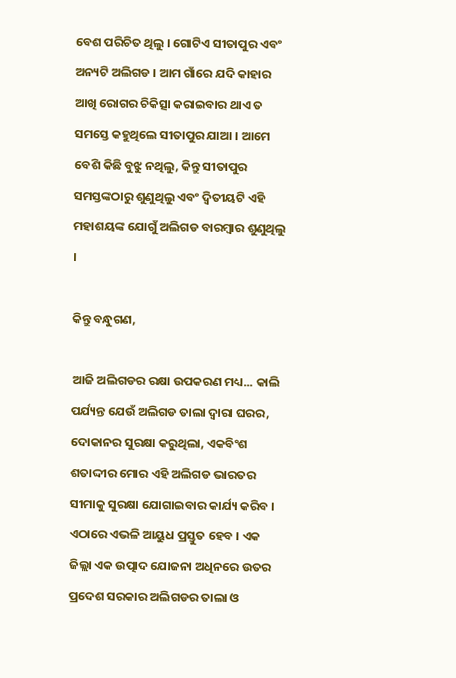ବେଶ ପରିଚିତ ଥିଲୁ । ଗୋଟିଏ ସୀତାପୁର ଏବଂ ଅନ୍ୟଟି ଅଲିଗଡ । ଆମ ଗାଁରେ ଯଦି କାହାର ଆଖି ରୋଗର ଚିକିତ୍ସା କରାଇବାର ଥାଏ ତ ସମସ୍ତେ କହୁଥିଲେ ସୀତାପୁର ଯାଆ । ଆମେ ବେଶି କିଛି ବୁଝୁ ନଥିଲୁ, କିନ୍ତୁ ସୀତାପୁର ସମସ୍ତଙ୍କଠାରୁ ଶୁଣୁଥିଲୁ ଏବଂ ଦ୍ୱିତୀୟଟି ଏହି ମହାଶୟଙ୍କ ଯୋଗୁଁ ଅଲିଗଡ ବାରମ୍ବାର ଶୁଣୁଥିଲୁ ।

କିନ୍ତୁ ବନ୍ଧୁଗଣ,

ଆଜି ଅଲିଗଡର ରକ୍ଷା ଉପକରଣ ମଧ୍ୟ... କାଲି ପର୍ଯ୍ୟନ୍ତ ଯେଉଁ ଅଲିଗଡ ତାଲା ଦ୍ୱାରା ଘରର, ଦୋକାନର ସୁରକ୍ଷା କରୁଥିଲା, ଏକବିଂଶ ଶତାଦ୍ଦୀର ମୋର ଏହି ଅଲିଗଡ ଭାରତର ସୀମାକୁ ସୁରକ୍ଷା ଯୋଗାଇବାର କାର୍ଯ୍ୟ କରିବ । ଏଠାରେ ଏଭଳି ଆୟୁଧ ପ୍ରସ୍ତୁତ ହେବ । ଏକ ଜିଲ୍ଲା ଏକ ଉତ୍ପାଦ ଯୋଜନା ଅଧିନରେ ଉତର ପ୍ରଦେଶ ସରକାର ଅଲିଗଡର ତାଲା ଓ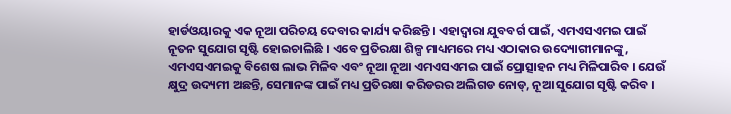ହାର୍ଡଓୟାରକୁ ଏକ ନୂଆ ପରିଚୟ ଦେବାର କାର୍ଯ୍ୟ କରିଛନ୍ତି । ଏହାଦ୍ୱାରା ଯୁବବର୍ଗ ପାଇଁ, ଏମଏସଏମଇ ପାଇଁ ନୂତନ ସୁଯୋଗ ସୃଷ୍ଟି ହୋଇଚାଲିଛି । ଏବେ ପ୍ରତିରକ୍ଷା ଶିଳ୍ପ ମାଧ୍ୟମରେ ମଧ୍ୟ ଏଠାକାର ଉଦ୍ୟୋଗୀମାନଙ୍କୁ, ଏମଏସଏମଇକୁ ବିଶେଷ ଲାଭ ମିଳିବ ଏବଂ ନୂଆ ନୂଆ ଏମଏସଏମଇ ପାଇଁ ପ୍ରୋତ୍ସାହନ ମଧ୍ୟ ମିଳିପାରିବ । ଯେଉଁ କ୍ଷୁଦ୍ର ଉଦ୍ୟମୀ ଅଛନ୍ତି, ସେମାନଙ୍କ ପାଇଁ ମଧ୍ୟ ପ୍ରତିରକ୍ଷା କରିଡରର ଅଲିଗଡ ନୋଡ୍‌, ନୂଆ ସୁଯୋଗ ସୃଷ୍ଟି କରିବ ।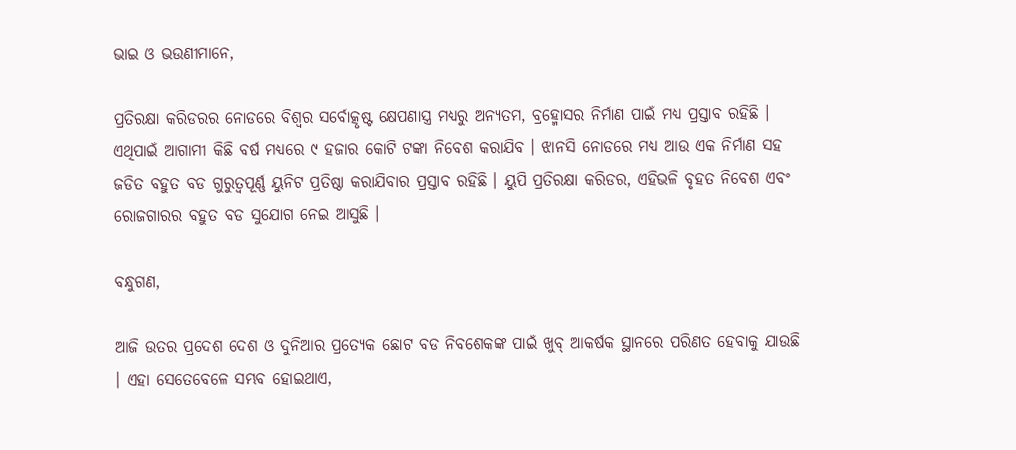ଭାଇ ଓ ଭଉଣୀମାନେ,

ପ୍ରତିରକ୍ଷା କରିଡରର ନୋଡରେ ବିଶ୍ୱର ସର୍ବୋତ୍କୃଷ୍ଟ କ୍ଷେପଣାସ୍ତ୍ର ମଧ୍ୟରୁ ଅନ୍ୟତମ, ବ୍ରହ୍ମୋସର ନିର୍ମାଣ ପାଇଁ ମଧ୍ୟ ପ୍ରସ୍ତାବ ରହିଛି । ଏଥିପାଇଁ ଆଗାମୀ କିଛି ବର୍ଷ ମଧ୍ୟରେ ୯ ହଜାର କୋଟି ଟଙ୍କା ନିବେଶ କରାଯିବ । ଝାନସି ନୋଡରେ ମଧ୍ୟ ଆଉ ଏକ ନିର୍ମାଣ ସହ ଜଡିତ ବହୁତ ବଡ ଗୁରୁତ୍ୱପୂର୍ଣ୍ଣ ୟୁନିଟ ପ୍ରତିଷ୍ଠା କରାଯିବାର ପ୍ରସ୍ତାବ ରହିଛି । ୟୁପି ପ୍ରତିରକ୍ଷା କରିଡର, ଏହିଭଳି ବୃହତ ନିବେଶ ଏବଂ ରୋଜଗାରର ବହୁତ ବଡ ସୁଯୋଗ ନେଇ ଆସୁଛି ।

ବନ୍ଧୁଗଣ,

ଆଜି ଉତର ପ୍ରଦେଶ ଦେଶ ଓ ଦୁନିଆର ପ୍ରତ୍ୟେକ ଛୋଟ ବଡ ନିବଶେକଙ୍କ ପାଇଁ ଖୁବ୍ ଆକର୍ଷକ ସ୍ଥାନରେ ପରିଣତ ହେବାକୁ ଯାଉଛି । ଏହା ସେତେବେଳେ ସମ୍ଭବ ହୋଇଥାଏ,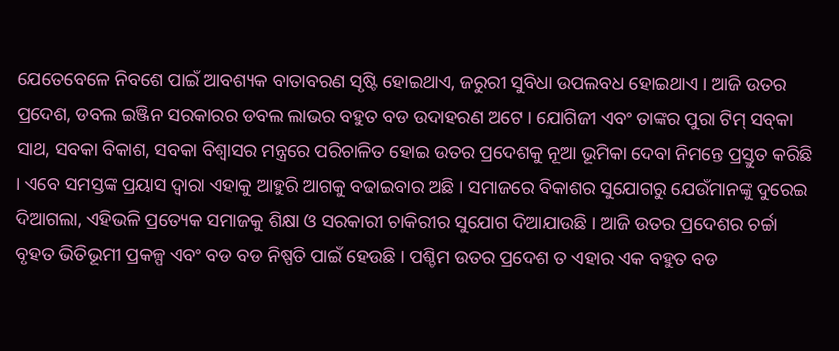ଯେତେବେଳେ ନିବଶେ ପାଇଁ ଆବଶ୍ୟକ ବାତାବରଣ ସୃଷ୍ଟି ହୋଇଥାଏ, ଜରୁରୀ ସୁବିଧା ଉପଲବଧ ହୋଇଥାଏ । ଆଜି ଉତର ପ୍ରଦେଶ, ଡବଲ ଇଞ୍ଜିନ ସରକାରର ଡବଲ ଲାଭର ବହୁତ ବଡ ଉଦାହରଣ ଅଟେ । ଯୋଗିଜୀ ଏବଂ ତାଙ୍କର ପୁରା ଟିମ୍ ସବ୍‌କା ସାଥ, ସବକା ବିକାଶ, ସବକା ବିଶ୍ୱାସର ମନ୍ତ୍ରରେ ପରିଚାଳିତ ହୋଇ ଉତର ପ୍ରଦେଶକୁ ନୂଆ ଭୂମିକା ଦେବା ନିମନ୍ତେ ପ୍ରସ୍ତୁତ କରିଛି । ଏବେ ସମସ୍ତଙ୍କ ପ୍ରୟାସ ଦ୍ୱାରା ଏହାକୁ ଆହୁରି ଆଗକୁ ବଢାଇବାର ଅଛି । ସମାଜରେ ବିକାଶର ସୁଯୋଗରୁ ଯେଉଁମାନଙ୍କୁ ଦୁରେଇ ଦିଆଗଲା, ଏହିଭଳି ପ୍ରତ୍ୟେକ ସମାଜକୁ ଶିକ୍ଷା ଓ ସରକାରୀ ଚାକିରୀର ସୁଯୋଗ ଦିଆଯାଉଛି । ଆଜି ଉତର ପ୍ରଦେଶର ଚର୍ଚ୍ଚା ବୃହତ ଭିତିଭୂମୀ ପ୍ରକଳ୍ପ ଏବଂ ବଡ ବଡ ନିଷ୍ପତି ପାଇଁ ହେଉଛି । ପଶ୍ଚିମ ଉତର ପ୍ରଦେଶ ତ ଏହାର ଏକ ବହୁତ ବଡ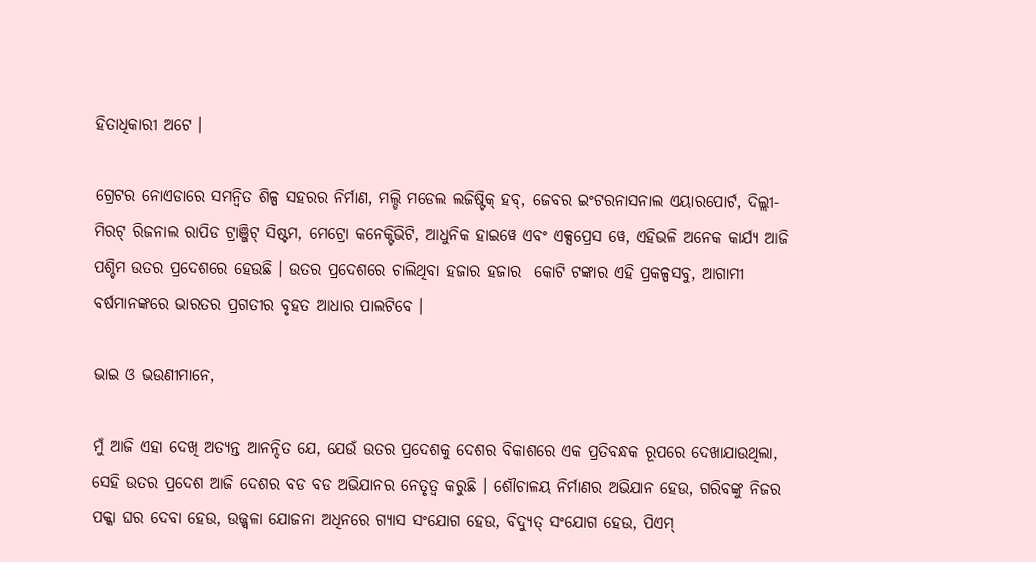ହିତାଧିକାରୀ ଅଟେ ।

ଗ୍ରେଟର ନୋଏଡାରେ ସମନ୍ୱିତ ଶିଳ୍ପ ସହରର ନିର୍ମାଣ, ମଲ୍ଡି ମଡେଲ ଲଜିଷ୍ଟିକ୍ ହବ୍‌, ଜେବର ଇଂଟରନାସନାଲ ଏୟାରପୋର୍ଟ, ଦିଲ୍ଲୀ-ମିରଟ୍ ରିଜନାଲ ରାପିଡ ଟ୍ରାଞ୍ଜିଟ୍ ସିଷ୍ଟମ, ମେଟ୍ରୋ କନେକ୍ଟିଭିଟି, ଆଧୁନିକ ହାଇୱେ ଏବଂ ଏକ୍ସପ୍ରେସ ୱେ, ଏହିଭଳି ଅନେକ କାର୍ଯ୍ୟ ଆଜି ପଶ୍ଚିମ ଉତର ପ୍ରଦେଶରେ ହେଉଛି । ଉତର ପ୍ରଦେଶରେ ଚାଲିଥିବା ହଜାର ହଜାର  କୋଟି ଟଙ୍କାର ଏହି ପ୍ରକଳ୍ପସବୁ, ଆଗାମୀ ବର୍ଷମାନଙ୍କରେ ଭାରତର ପ୍ରଗତୀର ବୃହତ ଆଧାର ପାଲଟିବେ ।

ଭାଇ ଓ ଭଉଣୀମାନେ,

ମୁଁ ଆଜି ଏହା ଦେଖି ଅତ୍ୟନ୍ତ ଆନନ୍ଦିତ ଯେ, ଯେଉଁ ଉତର ପ୍ରଦେଶକୁ ଦେଶର ବିକାଶରେ ଏକ ପ୍ରତିବନ୍ଧକ ରୂପରେ ଦେଖାଯାଉଥିଲା, ସେହି ଉତର ପ୍ରଦେଶ ଆଜି ଦେଶର ବଡ ବଡ ଅଭିଯାନର ନେତୃତ୍ୱ କରୁଛି । ଶୌଚାଳୟ ନିର୍ମାଣର ଅଭିଯାନ ହେଉ, ଗରିବଙ୍କୁ ନିଜର ପକ୍କା ଘର ଦେବା ହେଉ, ଉଜ୍ଜ୍ୱଳା ଯୋଜନା ଅଧିନରେ ଗ୍ୟାସ ସଂଯୋଗ ହେଉ, ବିଦ୍ୟୁତ୍ ସଂଯୋଗ ହେଉ, ପିଏମ୍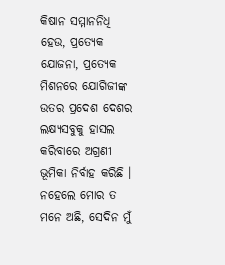କିଷାନ ସମ୍ମାନନିଧି ହେଉ, ପ୍ରତ୍ୟେକ ଯୋଜନା, ପ୍ରତ୍ୟେକ ମିଶନରେ ଯୋଗିଜୀଙ୍କ ଉତର ପ୍ରଦେଶ ଦେଶର ଲକ୍ଷ୍ୟସବୁକୁ ହାସଲ କରିବାରେ ଅଗ୍ରଣୀ ଭୂମିକା ନିର୍ବାହ କରିଛି । ନହେଲେ ମୋର ତ ମନେ ଅଛି, ସେଦିନ ମୁଁ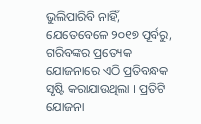ଭୁଲିପାରିବି ନାହିଁ, ଯେତେବେଳେ ୨୦୧୭ ପୂର୍ବରୁ, ଗରିବଙ୍କର ପ୍ରତ୍ୟେକ ଯୋଜନାରେ ଏଠି ପ୍ରତିବନ୍ଧକ ସୃଷ୍ଟି କରାଯାଉଥିଲା । ପ୍ରତିଟି ଯୋଜନା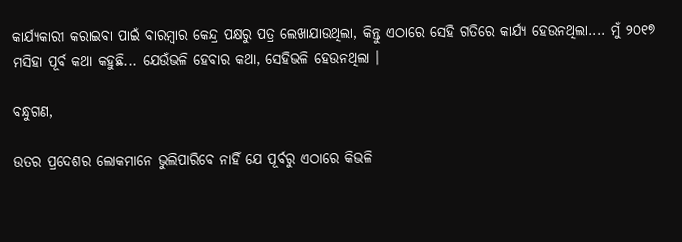କାର୍ଯ୍ୟକାରୀ କରାଇବା ପାଇଁ ବାରମ୍ବାର କେନ୍ଦ୍ର ପକ୍ଷରୁ ପତ୍ର ଲେଖାଯାଉଥିଲା, କିନ୍ତୁ ଏଠାରେ ସେହି ଗତିରେ କାର୍ଯ୍ୟ ହେଉନଥିଲା.... ମୁଁ ୨୦୧୭ ମସିହା ପୂର୍ବ କଥା କହୁଛି... ଯେଉଁଭଳି ହେବାର କଥା, ସେହିଭଳି ହେଉନଥିଲା ।

ବନ୍ଧୁଗଣ,

ଉତର ପ୍ରଦେଶର ଲୋକମାନେ ଭୁଲିପାରିବେ ନାହିଁ ଯେ ପୂର୍ବରୁ ଏଠାରେ କିଭଳି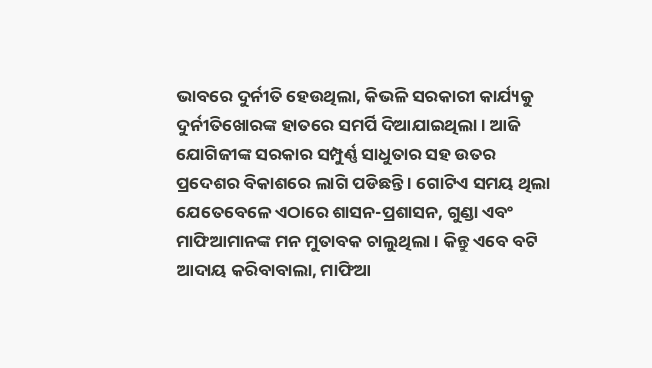ଭାବରେ ଦୁର୍ନୀତି ହେଉଥିଲା, କିଭଳି ସରକାରୀ କାର୍ଯ୍ୟକୁ ଦୁର୍ନୀତିଖୋରଙ୍କ ହାତରେ ସମର୍ପି ଦିଆଯାଇଥିଲା । ଆଜି ଯୋଗିଜୀଙ୍କ ସରକାର ସମ୍ପୁର୍ଣ୍ଣ ସାଧୁତାର ସହ ଉତର ପ୍ରଦେଶର ବିକାଶରେ ଲାଗି ପଡିଛନ୍ତି । ଗୋଟିଏ ସମୟ ଥିଲା ଯେତେବେଳେ ଏଠାରେ ଶାସନ-ପ୍ରଶାସନ, ଗୁଣ୍ଡା ଏବଂ ମାଫିଆମାନଙ୍କ ମନ ମୁତାବକ ଚାଲୁଥିଲା । କିନ୍ତୁ ଏବେ ବଟି ଆଦାୟ କରିବାବାଲା, ମାଫିଆ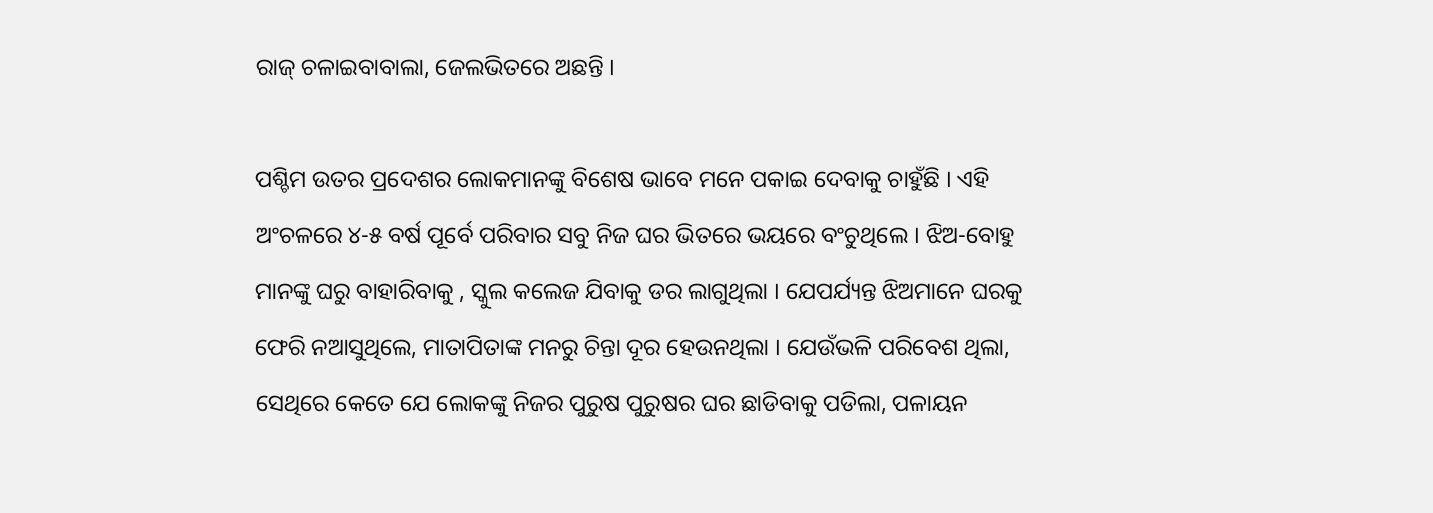ରାଜ୍ ଚଳାଇବାବାଲା, ଜେଲଭିତରେ ଅଛନ୍ତି ।

ପଶ୍ଚିମ ଉତର ପ୍ରଦେଶର ଲୋକମାନଙ୍କୁ ବିଶେଷ ଭାବେ ମନେ ପକାଇ ଦେବାକୁ ଚାହୁଁଛି । ଏହି ଅଂଚଳରେ ୪-୫ ବର୍ଷ ପୂର୍ବେ ପରିବାର ସବୁ ନିଜ ଘର ଭିତରେ ଭୟରେ ବଂଚୁଥିଲେ । ଝିଅ-ବୋହୁ ମାନଙ୍କୁ ଘରୁ ବାହାରିବାକୁ , ସ୍କୁଲ କଲେଜ ଯିବାକୁ ଡର ଲାଗୁଥିଲା । ଯେପର୍ଯ୍ୟନ୍ତ ଝିଅମାନେ ଘରକୁ ଫେରି ନଆସୁଥିଲେ, ମାତାପିତାଙ୍କ ମନରୁ ଚିନ୍ତା ଦୂର ହେଉନଥିଲା । ଯେଉଁଭଳି ପରିବେଶ ଥିଲା, ସେଥିରେ କେତେ ଯେ ଲୋକଙ୍କୁ ନିଜର ପୁରୁଷ ପୁରୁଷର ଘର ଛାଡିବାକୁ ପଡିଲା, ପଳାୟନ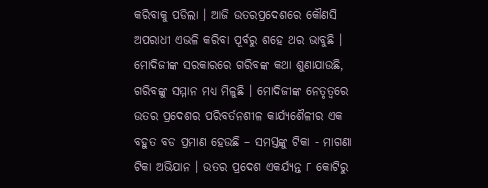କରିବାକୁ ପଡିଲା । ଆଜି ଉତରପ୍ରଦେଶରେ କୌଣସି ଅପରାଧୀ ଏଭଳି କରିବା ପୂର୍ବରୁ ଶହେ ଥର ଭାବୁଛି । ମୋଦିଜୀଙ୍କ ସରକାରରେ ଗରିବଙ୍କ କଥା ଶୁଣାଯାଉଛି, ଗରିବଙ୍କୁ ସମ୍ମାନ ମଧ୍ୟ ମିଳୁଛି । ମୋଦିଜୀଙ୍କ ନେତୃତ୍ୱରେ ଉତର ପ୍ରଦେଶର ପରିବର୍ତନଶୀଳ କାର୍ଯ୍ୟଶୈଳୀର ଏକ ବହୁତ ବଡ ପ୍ରମାଣ ହେଉଛି – ସମସ୍ତଙ୍କୁ ଟିକା - ମାଗଣା ଟିକା ଅଭିଯାନ । ଉତର ପ୍ରଦେଶ ଏକର୍ଯ୍ୟନ୍ତ ୮ କୋଟିରୁ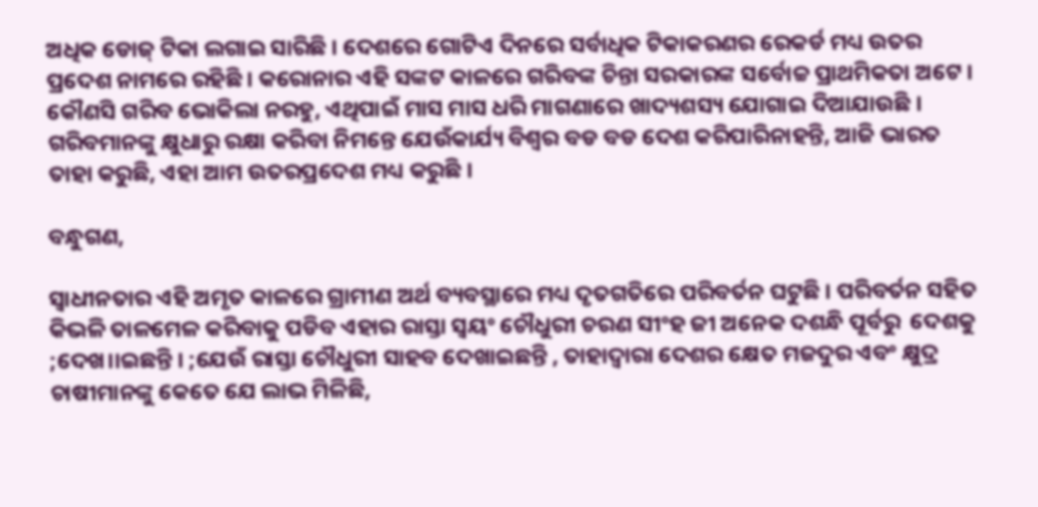ଅଧିକ ଡୋଜ୍ ଟିକା ଲଗାଇ ସାରିଛି । ଦେଶରେ ଗୋଟିଏ ଦିନରେ ସର୍ବାଧିକ ଟିକାକରଣର ରେକର୍ଡ ମଧ୍ୟ ଉତର ପ୍ରଦେଶ ନାମରେ ରହିଛି । କରୋନାର ଏହି ସଙ୍କଟ କାଳରେ ଗରିବଙ୍କ ଚିନ୍ତା ସରକାରଙ୍କ ସର୍ବୋଚ୍ଚ ପ୍ରାଥମିକତା ଅଟେ । କୌଣସି ଗରିବ ଭୋକିଲା ନରହୁ, ଏଥିପାଇଁ ମାସ ମାସ ଧରି ମାଗଣାରେ ଖାଦ୍ୟଶସ୍ୟ ଯୋଗାଇ ଦିଆଯାଉଛି । ଗରିବମାନଙ୍କୁ କ୍ଷୁଧାରୁ ରକ୍ଷା କରିବା ନିମନ୍ତେ ଯେଉଁକାର୍ଯ୍ୟ ବିଶ୍ୱର ବଡ ବଡ ଦେଶ କରିପାରିନାହନ୍ତି, ଆଜି ଭାରତ ତାହା କରୁଛି, ଏହା ଆମ ଉତରପ୍ରଦେଶ ମଧ୍ୟ କରୁଛି ।

ବନ୍ଧୁଗଣ,

ସ୍ୱାଧୀନତାର ଏହି ଅମୃତ କାଳରେ ଗ୍ରାମୀଣ ଅର୍ଥ ବ୍ୟବସ୍ଥାରେ ମଧ୍ୟ ଦୃତଗତିରେ ପରିବର୍ତନ ଘଟୁଛି । ପରିବର୍ତନ ସହିତ କିଭଳି ତାଳମେଳ କରିବାକୁ ପଡିବ ଏହାର ରାସ୍ତା ସ୍ୱୟଂ ଚୌଧୁରୀ ଚରଣ ସୀଂହ ଜୀ ଅନେକ ଦଶନ୍ଧି ପୂର୍ବରୁ  ଦେଶକୁ ;ଦେଖ।।ଇଛନ୍ତି । ;ଯେଉଁ ରାସ୍ତା ଚୌଧୁରୀ ସାହବ ଦେଖାଇଛନ୍ତି , ତାହାଦ୍ୱାରା ଦେଶର କ୍ଷେତ ମଜଦୁର ଏବଂ କ୍ଷୁଦ୍ର ଚାଷୀମାନଙ୍କୁ କେତେ ଯେ ଲାଭ ମିଳିଛି,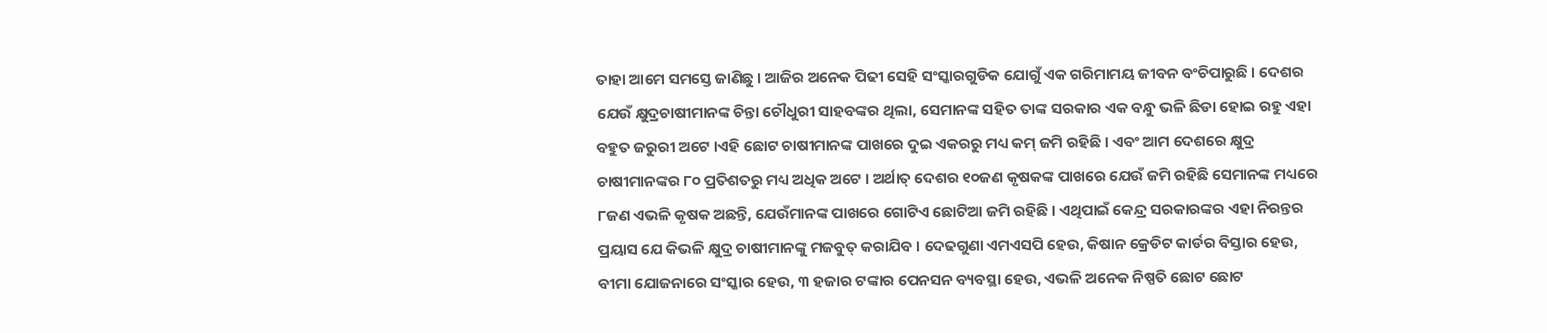ତାହା ଆମେ ସମସ୍ତେ ଜାଣିଛୁ । ଆଜିର ଅନେକ ପିଢୀ ସେହି ସଂସ୍କାରଗୁଡିକ ଯୋଗୁଁ ଏକ ଗରିମାମୟ ଜୀବନ ବଂଚିପାରୁଛି । ଦେଶର ଯେଉଁ କ୍ଷୁଦ୍ରଚାଷୀମାନଙ୍କ ଚିନ୍ତା ଚୌଧୁରୀ ସାହବଙ୍କର ଥିଲା, ସେମାନଙ୍କ ସହିତ ତାଙ୍କ ସରକାର ଏକ ବନ୍ଧୁ ଭଳି ଛିଡା ହୋଇ ରହୁ ଏହା ବହୁତ ଜରୁରୀ ଅଟେ ।ଏହି ଛୋଟ ଚାଷୀମାନଙ୍କ ପାଖରେ ଦୁଇ ଏକରରୁ ମଧ୍ୟ କମ୍ ଜମି ରହିଛି । ଏବଂ ଆମ ଦେଶରେ କ୍ଷୁଦ୍ର ଚାଷୀମାନଙ୍କର ୮୦ ପ୍ରତିଶତରୁ ମଧ୍ୟ ଅଧିକ ଅଟେ । ଅର୍ଥାତ୍ ଦେଶର ୧୦ଜଣ କୃଷକଙ୍କ ପାଖରେ ଯେଉଁ ଜମି ରହିଛି ସେମାନଙ୍କ ମଧ୍ୟରେ ୮ଜଣ ଏଭଳି କୃଷକ ଅଛନ୍ତି, ଯେଉଁମାନଙ୍କ ପାଖରେ ଗୋଟିଏ ଛୋଟିଆ ଜମି ରହିଛି । ଏଥିପାଇଁ କେନ୍ଦ୍ର ସରକାରଙ୍କର ଏହା ନିରନ୍ତର ପ୍ରୟାସ ଯେ କିଭଳି କ୍ଷୁଦ୍ର ଚାଷୀମାନଙ୍କୁ ମଜବୁତ୍ କରାଯିବ । ଦେଢଗୁଣା ଏମଏସପି ହେଉ, କିଷାନ କ୍ରେଡିଟ କାର୍ଡର ବିସ୍ତାର ହେଉ, ବୀମା ଯୋଜନାରେ ସଂସ୍କାର ହେଉ, ୩ ହଜାର ଟଙ୍କାର ପେନସନ ବ୍ୟବସ୍ଥା ହେଉ, ଏଭଳି ଅନେକ ନିଷ୍ପତି ଛୋଟ ଛୋଟ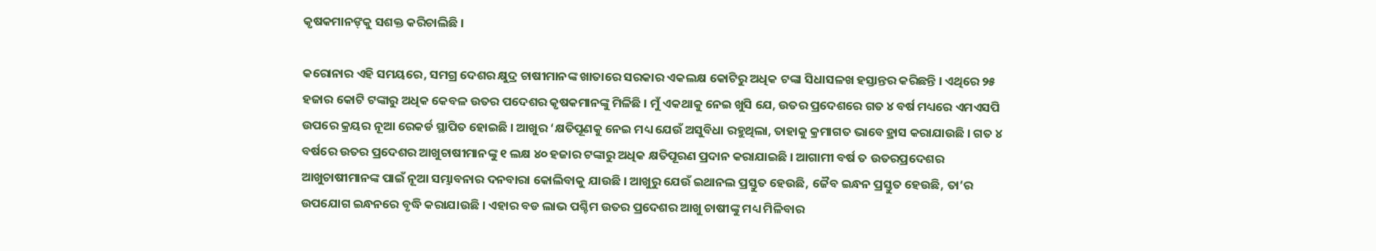କୃଷକମାନଙ୍‌କୁ ସଶକ୍ତ କରିଚାଲିଛି ।

କରୋନାର ଏହି ସମୟରେ, ସମଗ୍ର ଦେଶର କ୍ଷୁଦ୍ର ଚାଷୀମାନଙ୍କ ଖାତାରେ ସରକାର ଏକଲକ୍ଷ କୋଟିରୁ ଅଧିକ ଟଙ୍କା ସିଧାସଳଖ ହସ୍ତାନ୍ତର କରିଛନ୍ତି । ଏଥିରେ ୨୫ ହଜାର କୋଟି ଟଙ୍କାରୁ ଅଧିକ କେବଳ ଉତର ପଦେଶର କୃଷକମାନଙ୍କୁ ମିଳିଛି । ମୁଁ ଏକଥାକୁ ନେଇ ଖୁସି ଯେ, ଉତର ପ୍ରଦେଶରେ ଗତ ୪ ବର୍ଷ ମଧ୍ୟରେ ଏମଏସପି ଉପରେ କ୍ରୟର ନୂଆ ରେକର୍ଡ ସ୍ଥାପିତ ହୋଇଛି । ଆଖୁର ‘କ୍ଷତିପୂଣକୁ ନେଇ ମଧ୍ୟ ଯେଉଁ ଅସୁବିଧା ରହୁଥିଲା, ତାହାକୁ କ୍ରମାଗତ ଭାବେ ହ୍ରାସ କରାଯାଉଛି । ଗତ ୪ ବର୍ଷରେ ଉତର ପ୍ରଦେଶର ଆଖୁଚାଷୀମାନଙ୍କୁ ୧ ଲକ୍ଷ ୪୦ ହଜାର ଟଙ୍କାରୁ ଅଧିକ କ୍ଷତିପୂରଣ ପ୍ରଦାନ କରାଯାଇଛି । ଆଗାମୀ ବର୍ଷ ତ ଉତରପ୍ରଦେଶର ଆଖୁଚାଷୀମାନଙ୍କ ପାଇଁ ନୂଆ ସମ୍ଭାବନାର ଦନବାରା କୋଲିବାକୁ ଯାଉଛି । ଆଖୁରୁ ଯେଉଁ ଇଥାନଲ ପ୍ରସ୍ତୁତ ହେଉଛି, ଜୈବ ଇନ୍ଧନ ପ୍ରସ୍ତୁତ ହେଉଛି, ତା’ର ଉପଯୋଗ ଇନ୍ଧନରେ ବୃଦ୍ଧି କରାଯାଉଛି । ଏହାର ବଡ ଲାଭ ପଶ୍ଚିମ ଉତର ପ୍ରଦେଶର ଆଖୁ ଚାଷୀଙ୍କୁ ମଧ୍ୟ ମିଳିବାର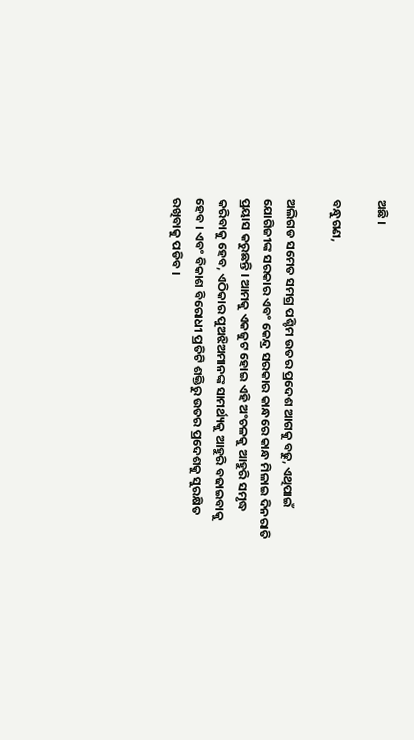ଅଛି ।

ବନ୍ଧୁଗଣ,

ଅଲିଗଡ ସମେତ ସମଗ୍ର ପଶ୍ଚିମ ଉତର ପ୍ରଦେଶ ଆଗକୁ ବଢୁ, ଏଥିପାଇଁ ଯୋଗିଜୀଙ୍କ ସରକାର ଏବଂ କେନ୍ଦ୍ର ସରକାର କାନ୍ଧରେ କାନ୍ଧ ମିଳାଇ ଦିନରାତି ପ୍ରୟାସ କରୁଛନ୍ତି । ଆମକୁ ଏକଜୁଟ ହୋଇ ଏହି ଅଂଚଳକୁ ଆହୁରି ସମୃଦ୍ଧ କରିବାକୁ ହେବ, ଏଠିକାର ପୁଅଝିଅମାନଙ୍କ ସାମର୍ଥ୍ୟକୁ ଆହୁରି ବଢାଇବାକୁ ହେବ । ଏବଂ ବିକାଶ ବିରୋଧୀ ପ୍ରତିଟି ଶକ୍ତିରୁ ଉତର ପ୍ରଦେଶକୁ ସୁରକ୍ଷିତ ରଖିବାକୁ ପଡିବ ।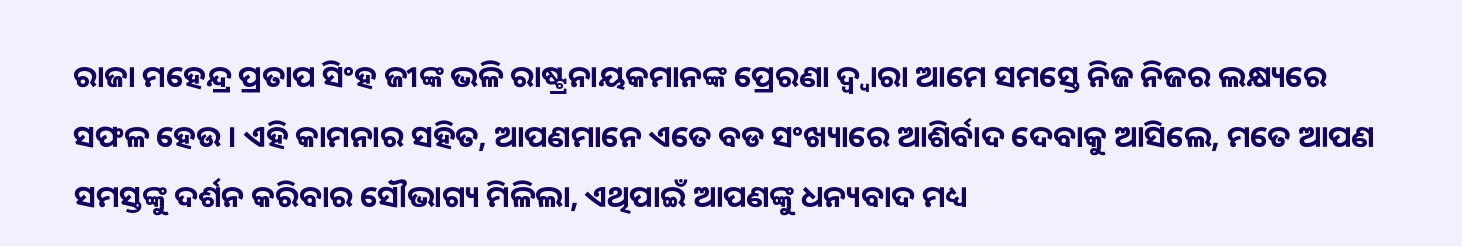ରାଜା ମହେନ୍ଦ୍ର ପ୍ରତାପ ସିଂହ ଜୀଙ୍କ ଭଳି ରାଷ୍ଟ୍ରନାୟକମାନଙ୍କ ପ୍ରେରଣା ଦ୍ୱ୍ୱାରା ଆମେ ସମସ୍ତେ ନିଜ ନିଜର ଲକ୍ଷ୍ୟରେ ସଫଳ ହେଉ । ଏହି କାମନାର ସହିତ, ଆପଣମାନେ ଏତେ ବଡ ସଂଖ୍ୟାରେ ଆଶିର୍ବାଦ ଦେବାକୁ ଆସିଲେ, ମତେ ଆପଣ ସମସ୍ତଙ୍କୁ ଦର୍ଶନ କରିବାର ସୌଭାଗ୍ୟ ମିଳିଲା, ଏଥିପାଇଁ ଆପଣଙ୍କୁ ଧନ୍ୟବାଦ ମଧ୍ୟ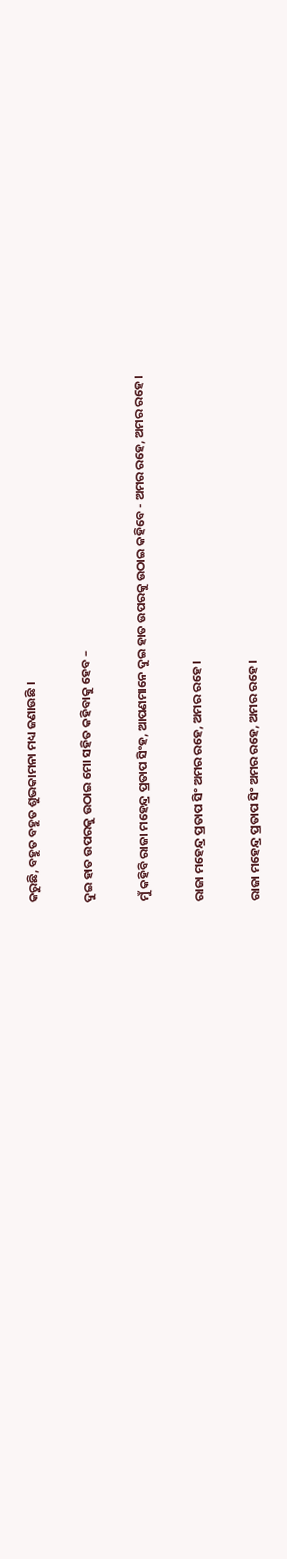କରୁଛି, ବହୁତ ବହୁତ ଶୁଭକାମନା ମଧ୍ୟ ଜଣାଉଛି ।

ଦୁଇ ହାତ ଉପରକୁ ଉଠାଇ ମୋ ସହିତ କହିବାକୁ ହେବ –

ମୁଁ କହିବି ରାଜା ମହେନ୍ଦ୍ର ପ୍ରତାପ ସିଂହ, ଆପଣମାନେ ଦୁଇ ହାତ ଉପରକୁ ଉଠାଇ କହିବେ - ଅମର ରହେ, ଅମର ରହେ ।

ରାଜା ମହେନ୍ଦ୍ର ପ୍ରତାପ ସିଂ ଅମର ରହେ, ଅମର ରହେ ।

ରାଜା ମହେନ୍ଦ୍ର ପ୍ରତାପ ସିଂ ଅମର ରହେ, ଅମର ରହେ ।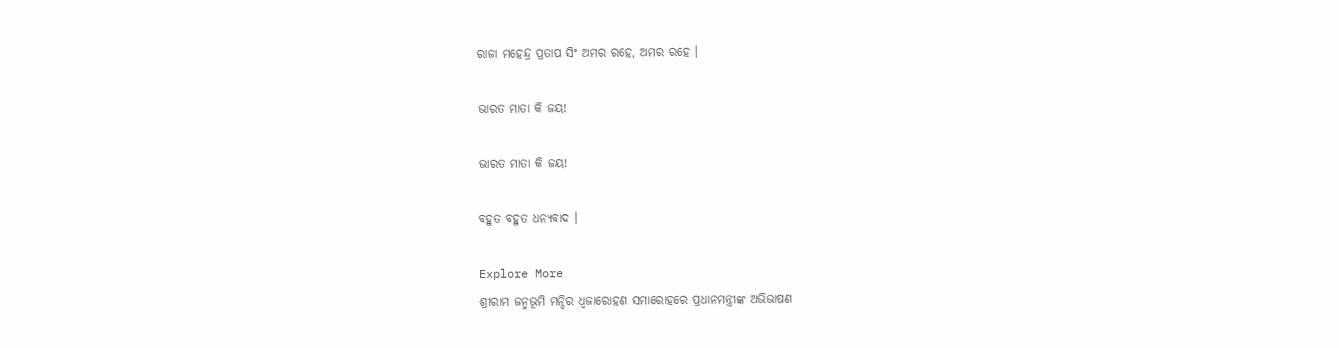ରାଜା ମହେନ୍ଦ୍ର ପ୍ରତାପ ସିଂ ଅମର ରହେ, ଅମର ରହେ ।

ଭାରତ ମାତା କି ଜୟ!

ଭାରତ ମାତା କି ଜୟ!

ବହୁତ ବହୁତ ଧନ୍ୟବାଦ ।

Explore More
ଶ୍ରୀରାମ ଜନ୍ମଭୂମି ମନ୍ଦିର ଧ୍ଵଜାରୋହଣ ସମାରୋହରେ ପ୍ରଧାନମନ୍ତ୍ରୀଙ୍କ ଅଭିଭାଷଣ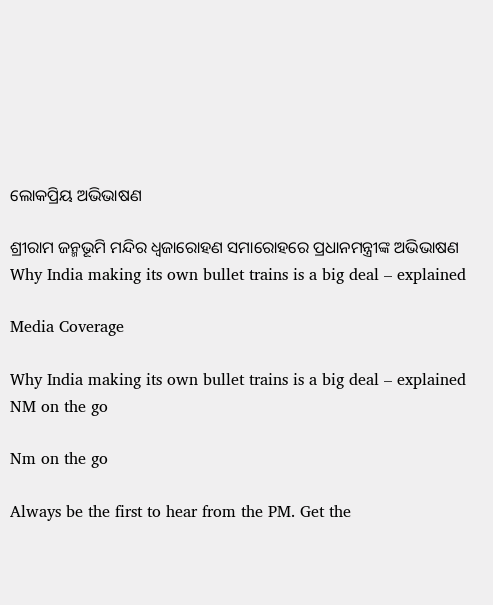ଲୋକପ୍ରିୟ ଅଭିଭାଷଣ

ଶ୍ରୀରାମ ଜନ୍ମଭୂମି ମନ୍ଦିର ଧ୍ଵଜାରୋହଣ ସମାରୋହରେ ପ୍ରଧାନମନ୍ତ୍ରୀଙ୍କ ଅଭିଭାଷଣ
Why India making its own bullet trains is a big deal – explained

Media Coverage

Why India making its own bullet trains is a big deal – explained
NM on the go

Nm on the go

Always be the first to hear from the PM. Get the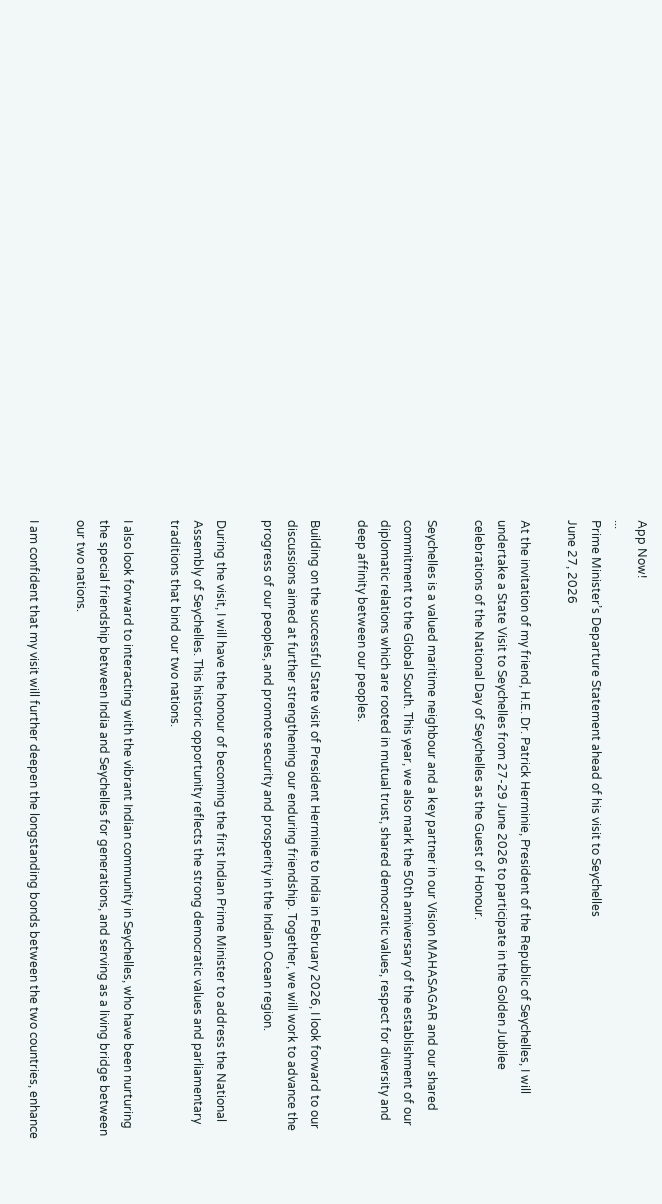App Now!
...
Prime Minister’s Departure Statement ahead of his visit to Seychelles
June 27, 2026

At the invitation of my friend, H.E. Dr. Patrick Herminie, President of the Republic of Seychelles, I will undertake a State Visit to Seychelles from 27-29 June 2026 to participate in the Golden Jubilee celebrations of the National Day of Seychelles as the Guest of Honour.

Seychelles is a valued maritime neighbour and a key partner in our Vision MAHASAGAR and our shared commitment to the Global South. This year, we also mark the 50th anniversary of the establishment of our diplomatic relations which are rooted in mutual trust, shared democratic values, respect for diversity and deep affinity between our peoples.

Building on the successful State visit of President Herminie to India in February 2026, I look forward to our discussions aimed at further strengthening our enduring friendship. Together, we will work to advance the progress of our peoples, and promote security and prosperity in the Indian Ocean region.

During the visit, I will have the honour of becoming the first Indian Prime Minister to address the National Assembly of Seychelles. This historic opportunity reflects the strong democratic values and parliamentary traditions that bind our two nations.

I also look forward to interacting with the vibrant Indian community in Seychelles, who have been nurturing the special friendship between India and Seychelles for generations, and serving as a living bridge between our two nations.

I am confident that my visit will further deepen the longstanding bonds between the two countries, enhance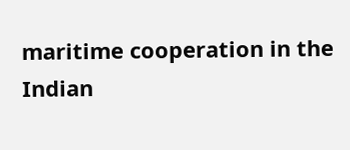maritime cooperation in the Indian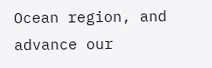Ocean region, and advance our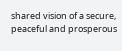shared vision of a secure, peaceful and prosperous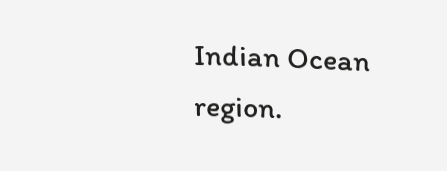Indian Ocean region.